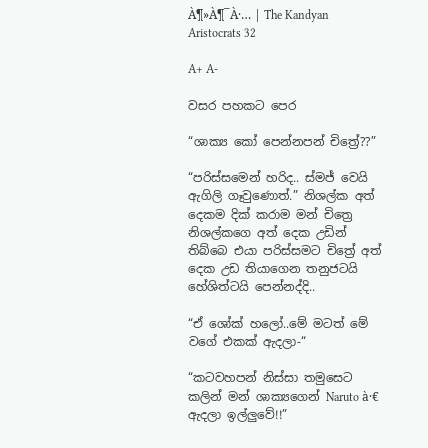À¶»À¶¯À·… | The Kandyan Aristocrats 32

A+ A-

වසර පහකට පෙර

“ශාක්‍ය කෝ පෙන්නපන් චිත්‍රේ??”

“පරිස්සමෙන් හරිද.. ස්මජ් වෙයි ඇගිලි ගෑවුණොත්.” නිශල්ක අත් දෙකම දික් කරාම මන් චිත්‍රෙ නිශල්කගෙ අත් දෙක උඩින් තිබ්බෙ එයා පරිස්සමට චිත්‍රේ අත් දෙක උඩ තියාගෙන තනුජටයි හේශිත්ටයි පෙන්නද්දි..

“ඒ ශෝක් හලෝ..මේ මටත් මේ වගේ එකක් ඇදලා-“

“කටවහපන් නිස්සා තමුසෙට කලින් මන් ශාක්‍යගෙන් Naruto à·€ ඇදලා ඉල්ලුවේ!!”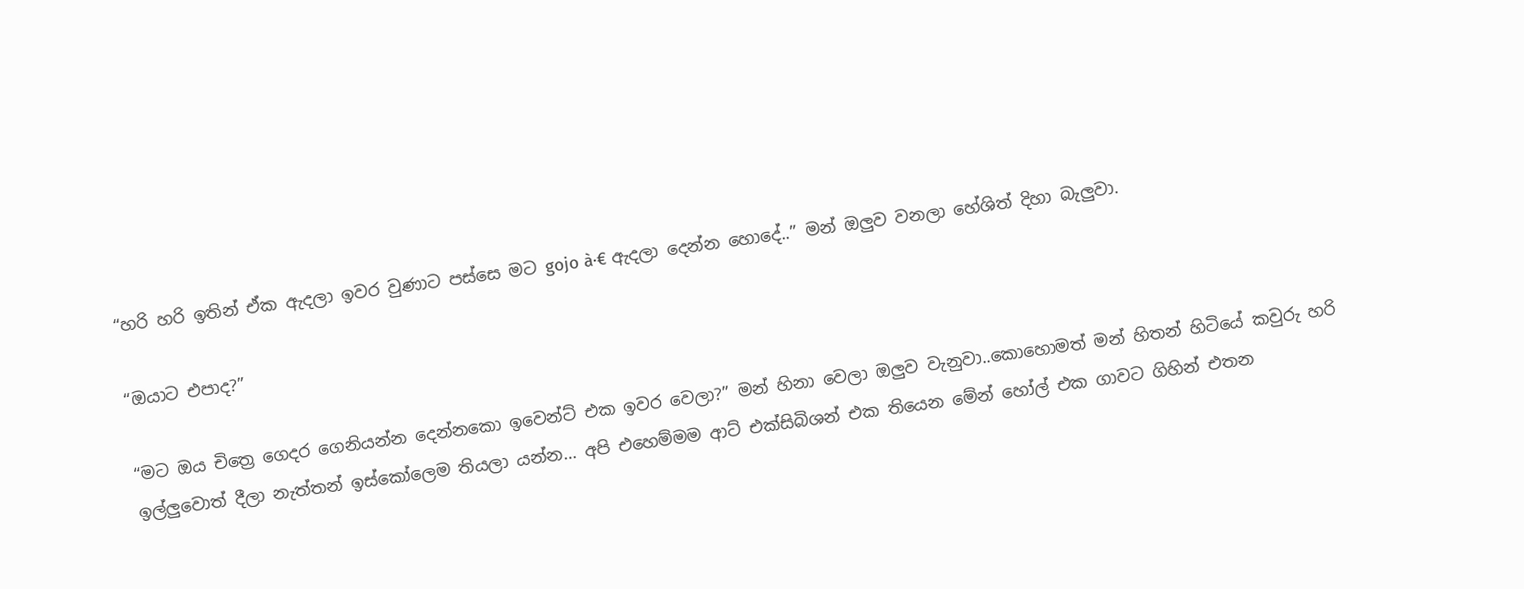“හරි හරි ඉතින් ඒක ඇදලා ඉවර වුණාට පස්සෙ මට gojo à·€ ඇදලා දෙන්න හොදේ..” මන් ඔලුව වනලා හේශිත් දිහා බැලුවා.

“ඔයාට එපාද?”

“මට ඔය චිත්‍රෙ ගෙදර ගෙනියන්න දෙන්නකො ඉවෙන්ට් එක ඉවර වෙලා?” මන් හිනා වෙලා ඔලුව වැනුවා..කොහොමත් මන් හිතන් හිටියේ කවුරු හරි ඉල්ලුවොත් දීලා නැත්තන් ඉස්කෝලෙම තියලා යන්න… අපි එහෙම්මම ආට් එක්සිබිශන් එක තියෙන මේන් හෝල් එක ගාවට ගිහින් එතන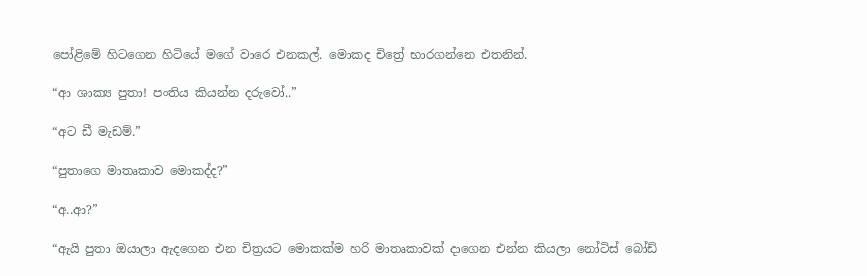පෝළිමේ හිටගෙන හිටියේ මගේ වාරෙ එනකල්. මොකද චිත්‍රේ භාරගන්නෙ එතනින්.

“ආ ශාක්‍ය පුතා! පංතිය කියන්න දරුවෝ..”

“අට ඩී මැඩම්.”

“පුතාගෙ මාතෘකාව මොකද්ද?”

“අ..ආ?”

“ඇයි පුතා ඔයාලා ඇදගෙන එන චිත්‍රයට මොකක්ම හරි මාතෘකාවක් දාගෙන එන්න කියලා නෝටිස් බෝඩ්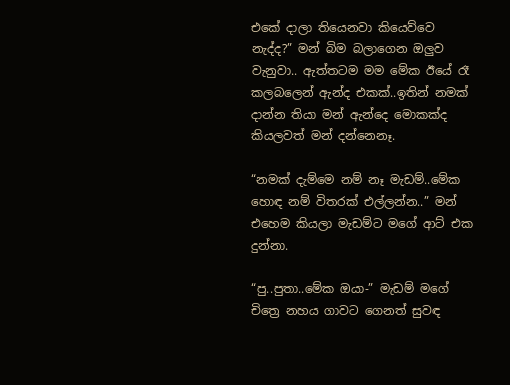එකේ දාලා තියෙනවා කියෙව්වෙ නැද්ද?” මන් බිම බලාගෙන ඔලුව වැනුවා.. ඇත්තටම මම මේක ඊයේ රෑ කලබලෙන් ඇන්ද එකක්..ඉතින් නමක් දාන්න තියා මන් ඇන්දෙ මොකක්ද කියලවත් මන් දන්නෙනෑ.

“නමක් දැම්මෙ නම් නෑ මැඩම්..මේක හොඳ නම් විතරක් එල්ලන්න..” මන් එහෙම කියලා මැඩම්ට මගේ ආට් එක දුන්නා.

“පු..පුතා..මේක ඔයා-” මැඩම් මගේ චිත්‍රෙ නහය ගාවට ගෙනත් සුවඳ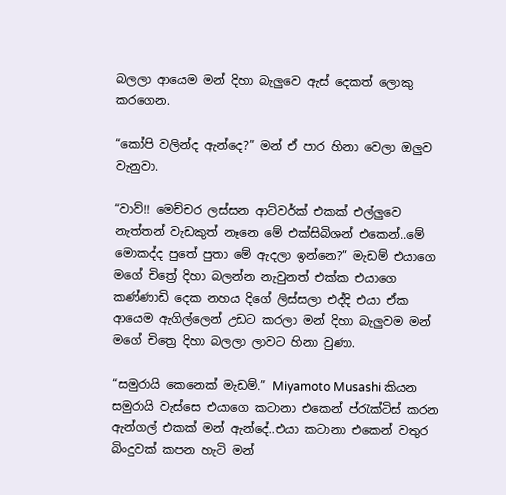බලලා ආයෙම මන් දිහා බැලුවෙ ඇස් දෙකත් ලොකු කරගෙන.

“කෝපි වලින්ද ඇන්දෙ?” මන් ඒ පාර හිනා වෙලා ඔලුව වැනුවා.

“වාව්!! මෙච්චර ලස්සන ආට්වර්ක් එකක් එල්ලුවෙ නැත්තන් වැඩකුත් නෑනෙ මේ එක්සිබිශන් එකෙන්..මේ මොකද්ද පුතේ පුතා මේ ඇදලා ඉන්නෙ?” මැඩම් එයාගෙ මගේ චිත්‍රේ දිහා බලන්න නැවුනත් එක්ක එයාගෙ කණ්ණාඩි දෙක නහය දිගේ ලිස්සලා එද්දි එයා ඒක ආයෙම ඇගිල්ලෙන් උඩට කරලා මන් දිහා බැලුවම මන් මගේ චිත්‍රෙ දිහා බලලා ලාවට හිනා වුණා.

“සමුරායි කෙනෙක් මැඩම්.” Miyamoto Musashi කියන සමුරායි වැස්සෙ එයාගෙ කටානා එකෙන් ප්රැක්ටිස් කරන ඇන්ගල් එකක් මන් ඇන්දේ..එයා කටානා එකෙන් වතුර බිංදුවක් කපන හැටි මන්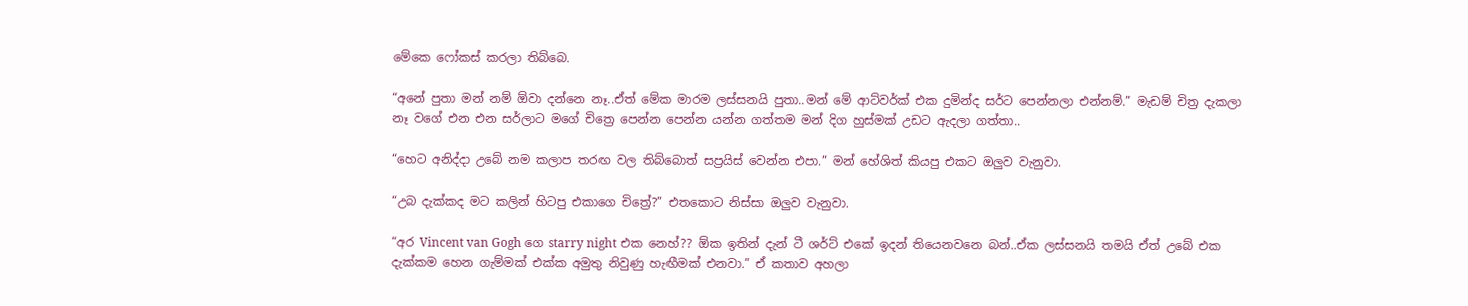මේකෙ ෆෝකස් කරලා තිබ්බෙ.

“අනේ පුතා මන් නම් ඕවා දන්නෙ නෑ..ඒත් මේක මාරම ලස්සනයි පුතා..මන් මේ ආට්වර්ක් එක දුමින්ද සර්ට පෙන්නලා එන්නම්.” මැඩම් චිත්‍ර දැකලා නෑ වගේ එන එන සර්ලාට මගේ චිත්‍රෙ පෙන්න පෙන්න යන්න ගත්තම මන් දිග හුස්මක් උඩට ඇදලා ගත්තා..

“හෙට අනිද්දා උබේ නම කලාප තරඟ වල තිබ්බොත් සප්‍රයිස් වෙන්න එපා.” මන් හේශිත් කියපු එකට ඔලුව වැනුවා.

“උබ දැක්කද මට කලින් හිටපු එකාගෙ චිත්‍රේ?” එතකොට නිස්සා ඔලුව වැනුවා.

“අර Vincent van Gogh ගෙ starry night එක නෙහ්?? ඕක ඉතින් දැන් ටී ශර්ට් එකේ ඉදන් තියෙනවනෙ බන්..ඒක ලස්සනයි තමයි ඒත් උබේ එක දැක්කම හෙන ගැම්මක් එක්ක අමුතු නිවුණු හැඟීමක් එනවා.” ඒ කතාව අහලා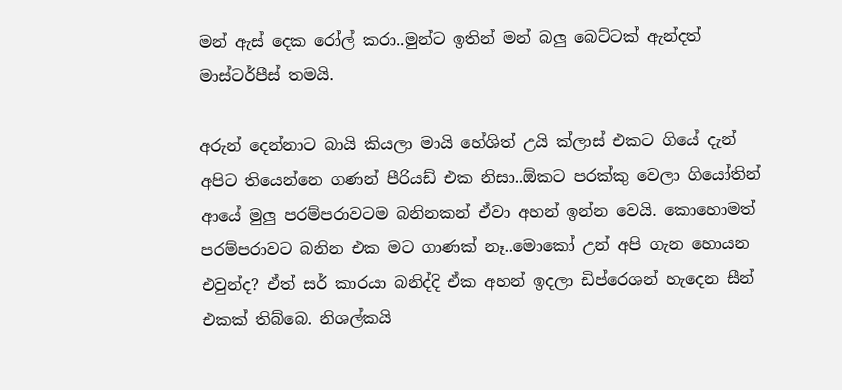මන් ඇස් දෙක රෝල් කරා..මුන්ට ඉතින් මන් බලු බෙට්ටක් ඇන්දත් මාස්ටර්පීස් තමයි.

අරුන් දෙන්නාට බායි කියලා මායි හේශිත් උයි ක්ලාස් එකට ගියේ දැන් අපිට තියෙන්නෙ ගණන් පීරියඩ් එක නිසා..ඕකට පරක්කු වෙලා ගියෝතින් ආයේ මුලු පරම්පරාවටම බනිනකන් ඒවා අහන් ඉන්න වෙයි. කොහොමත් පරම්පරාවට බනින එක මට ගාණක් නෑ..මොකෝ උන් අපි ගැන හොයන එවුන්ද? ඒත් සර් කාරයා බනිද්දි ඒක අහන් ඉදලා ඩිප්රෙශන් හැදෙන සීන් එකක් තිබ්බෙ. නිශල්කයි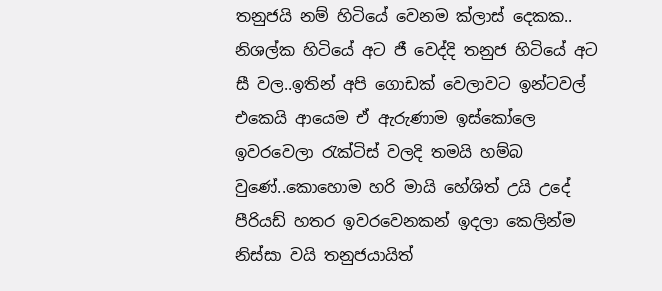තනුජයි නම් හිටියේ වෙනම ක්ලාස් දෙකක.. නිශල්ක හිටියේ අට ජී වෙද්දි තනුජ හිටියේ අට සී වල..ඉතින් අපි ගොඩක් වෙලාවට ඉන්ටවල් එකෙයි ආයෙම ඒ ඇරුණාම ඉස්කෝලෙ ඉවරවෙලා රැක්ටිස් වලදි තමයි හම්බ වුණේ..කොහොම හරි මායි හේශිත් උයි උදේ පීරියඩ් හතර ඉවරවෙනකන් ඉදලා කෙලින්ම නිස්සා වයි තනුජයායිත්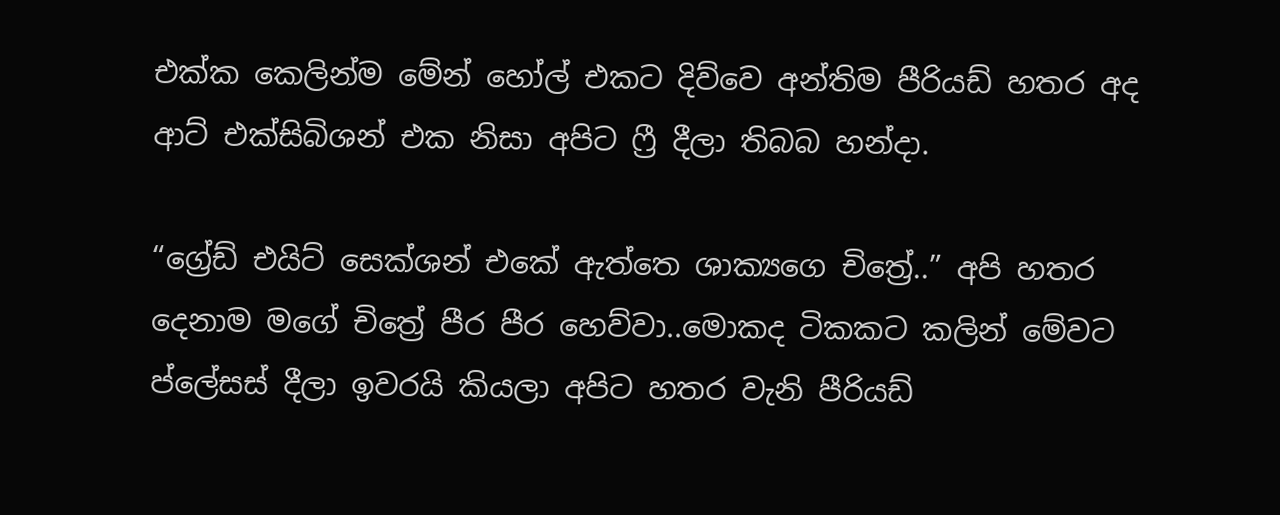එක්ක කෙලින්ම මේන් හෝල් එකට දිව්වෙ අන්තිම පීරියඩ් හතර අද ආට් එක්සිබිශන් එක නිසා අපිට ෆ්‍රී දීලා තිබබ හන්දා.

“ග්‍රේඩ් එයිට් සෙක්ශන් එකේ ඇත්තෙ ශාක්‍යගෙ චිත්‍රේ..” අපි හතර දෙනාම මගේ චිත්‍රේ පීර පීර හෙව්වා..මොකද ටිකකට කලින් මේවට ප්ලේසස් දීලා ඉවරයි කියලා අපිට හතර වැනි පීරියඩ්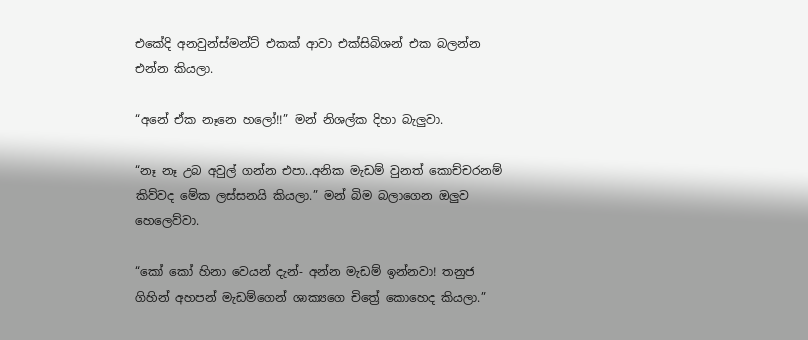එකේදි අනවුන්ස්මන්ට් එකක් ආවා එක්සිබිශන් එක බලන්න එන්න කියලා.

“අනේ ඒක නෑනෙ හලෝ!!” මන් නිශල්ක දිහා බැලුවා.

“නෑ නෑ උබ අවුල් ගන්න එපා..අනික මැඩම් වුනත් කොච්චරනම් කිව්වද මේක ලස්සනයි කියලා.” මන් බිම බලාගෙන ඔලුව හෙලෙව්වා.

“කෝ කෝ හිනා වෙයන් දැන්- අන්න මැඩම් ඉන්නවා! තනුජ ගිහින් අහපන් මැඩම්ගෙන් ශාක්‍යගෙ චිත්‍රේ කොහෙද කියලා.”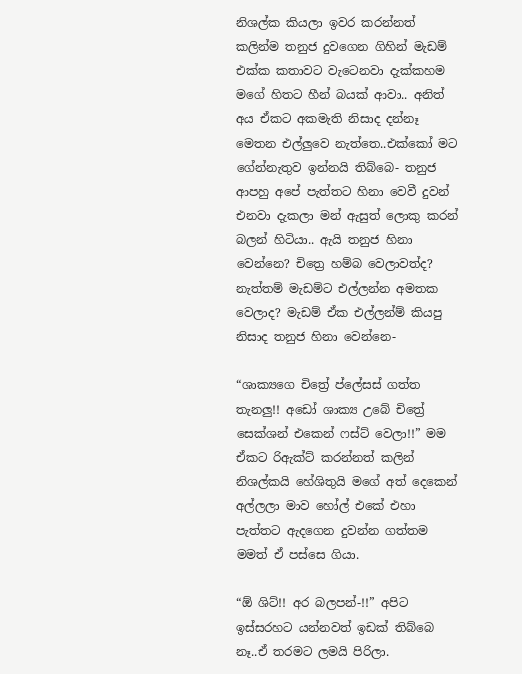නිශල්ක කියලා ඉවර කරන්නත් කලින්ම තනුජ දුවගෙන ගිහින් මැඩම් එක්ක කතාවට වැටෙනවා දැක්කහම මගේ හිතට හීන් බයක් ආවා.. අනිත් අය ඒකට අකමැති නිසාද දන්නෑ මෙතන එල්ලුවෙ නැත්තෙ..එක්කෝ මට ගේන්නැතුව ඉන්නයි තිබ්බෙ- තනුජ ආපහු අපේ පැත්තට හිනා වෙවී දුවන් එනවා දැකලා මන් ඇසුත් ලොකු කරන් බලන් හිටියා.. ඇයි තනුජ හිනා වෙන්නෙ? චිත්‍රෙ හම්බ වෙලාවත්ද? නැත්තම් මැඩම්ට එල්ලන්න අමතක වෙලාද? මැඩම් ඒක එල්ලන්ම් කියපු නිසාද තනුජ හිනා වෙන්නෙ-

“ශාක්‍යගෙ චිත්‍රේ ප්ලේසස් ගත්ත තැනලු!! අඩෝ ශාක්‍ය උබේ චිත්‍රේ සෙක්ශන් එකෙන් ෆස්ට් වෙලා!!” මම ඒකට රිඇක්ට් කරන්නත් කලින් නිශල්කයි හේශිතුයි මගේ අත් දෙකෙන් අල්ලලා මාව හෝල් එකේ එහා පැත්තට ඇදගෙන දුවන්න ගත්තම මමත් ඒ පස්සෙ ගියා.

“ඕ ශිට්!! අර බලපන්-!!” අපිට ඉස්සරහට යන්නවත් ඉඩක් තිබ්බෙ නෑ..ඒ තරමට ලමයි පිරිලා.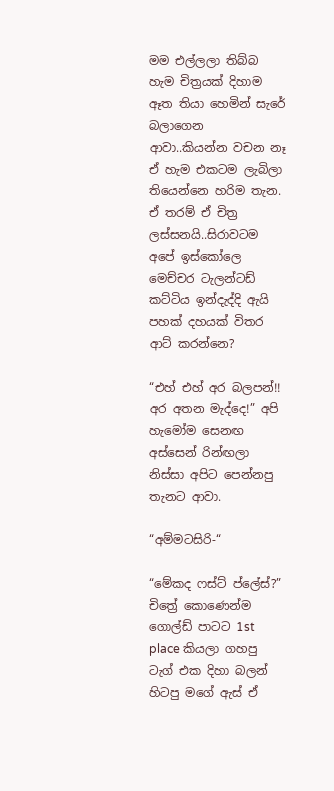මම එල්ලලා තිබ්බ හැම චිත්‍රයක් දිහාම ඈත තියා හෙමින් සැරේ බලාගෙන ආවා..කියන්න වචන නෑ ඒ හැම එකටම ලැබිලා තියෙන්නෙ හරිම තැන. ඒ තරම් ඒ චිත්‍ර ලස්සනයි..සිරාවටම අපේ ඉස්කෝලෙ මෙච්චර ටැලන්ටඩ් කට්ටිය ඉන්දැද්දි ඇයි පහක් දහයක් විතර ආට් කරන්නෙ?

“එහ් එහ් අර බලපන්!! අර අතන මැද්දෙ!” අපි හැමෝම සෙනඟ අස්සෙන් රින්ඟලා නිස්සා අපිට පෙන්නපු තැනට ආවා.

“අම්මටසිරි-“

“මේකද ෆස්ට් ප්ලේස්?” චිත්‍රේ කොණෙන්ම ගොල්ඩ් පාටට 1st place කියලා ගහපු ටැග් එක දිහා බලන් හිටපු මගේ ඇස් ඒ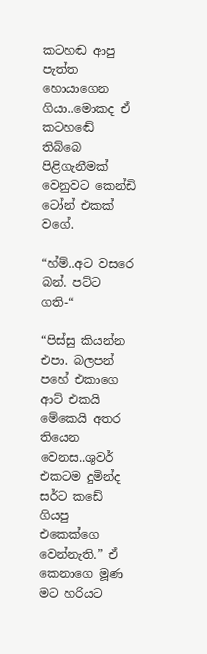කටහඬ ආපු පැත්ත හොයාගෙන ගියා..මොකද ඒ කටහඬේ තිබ්බෙ පිළිගැනීමක් වෙනුවට කෙන්ඩි ටෝන් එකක් වගේ.

“හ්ම්..අට වසරෙ බන්. පට්ට ගති-“

“පිස්සු කියන්න එපා. බලපන් පහේ එකාගෙ ආට් එකයි මේකෙයි අතර තියෙන වෙනස..ශුවර් එකටම දුමින්ද සර්ට කඩේ ගියපු එකෙක්ගෙ වෙන්නැති.” ඒ කෙනාගෙ මූණ මට හරියට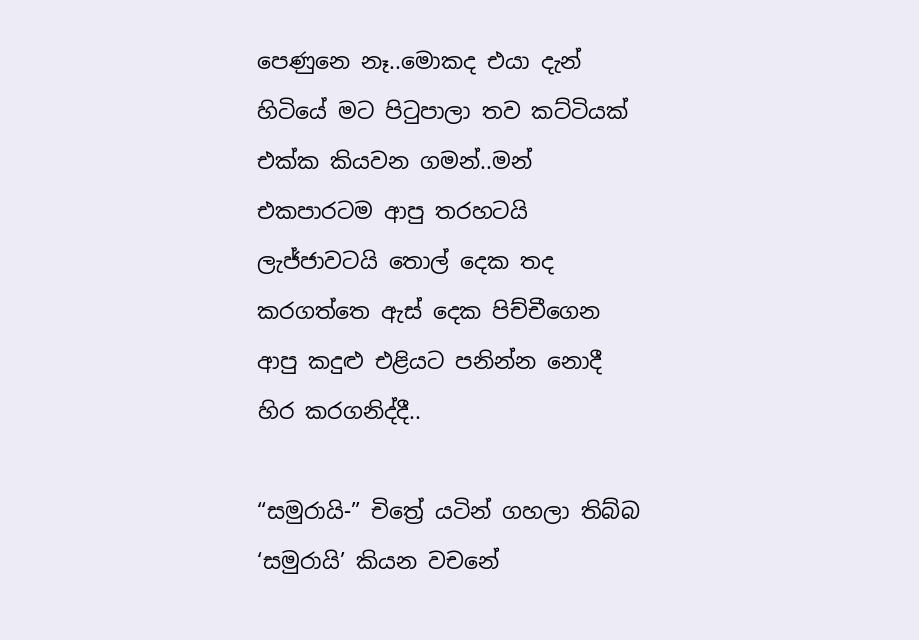පෙණුනෙ නෑ..මොකද එයා දැන් හිටියේ මට පිටුපාලා තව කට්ටියක් එක්ක කියවන ගමන්..මන් එකපාරටම ආපු තරහටයි ලැජ්ජාවටයි තොල් දෙක තද කරගත්තෙ ඇස් දෙක පිච්චීගෙන ආපු කදුළු එළියට පනින්න නොදී හිර කරගනිද්දී..

“සමුරායි-” චිත්‍රේ යටින් ගහලා තිබ්බ ‘සමුරායි’ කියන වචනේ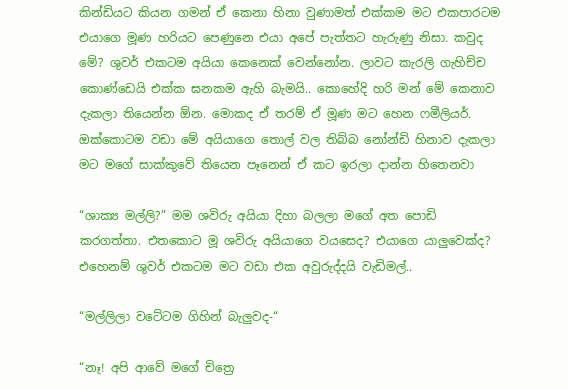කින්ඩියට කියන ගමන් ඒ කෙනා හිනා වුණාමත් එක්කම මට එකපාරටම එයාගෙ මූණ හරියට පෙණුනෙ එයා අපේ පැත්තට හැරුණු නිසා. කවුද මේ? ශුවර් එකටම අයියා කෙනෙක් වෙන්නෝන. ලාවට කැරලි ගැහිච්ච කොණ්ඩෙයි එක්ක ඝනකම ඇහි බැමයි.. කොහේදි හරි මන් මේ කෙනාව දැකලා තියෙන්න ඕන. මොකද ඒ තරම් ඒ මූණ මට හෙන ෆමීලියර්. ඔක්කොටම වඩා මේ අයියාගෙ තොල් වල තිබ්බ නෝන්ඩි හිනාව දැකලා මට මගේ සාක්කුවේ තියෙන පෑනෙන් ඒ කට ඉරලා දාන්න හිතෙනවා

“ශාක්‍ය මල්ලි?” මම ශවිරු අයියා දිහා බලලා මගේ අත පොඩි කරගත්තා. එතකොට මූ ශවිරු අයියාගෙ වයසෙද? එයාගෙ යාලුවෙක්ද? එහෙනම් ශුවර් එකටම මට වඩා එක අවුරුද්දයි වැඩිමල්..

“මල්ලිලා වටේටම ගිහින් බැලුවද-“

“නෑ! අපි ආවේ මගේ චිත්‍රෙ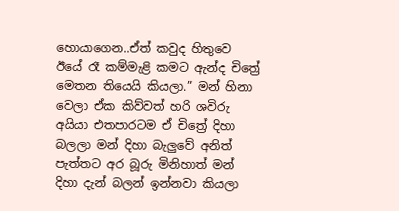හොයාගෙන..ඒත් කවුද හිතුවෙ ඊයේ රෑ කම්මැළි කමට ඇන්ද චිත්‍රේ මෙතන තියෙයි කියලා.” මන් හිනා වෙලා ඒක කිව්වත් හරි ශවිරු අයියා එතපාරටම ඒ චිත්‍රේ දිහා බලලා මන් දිහා බැලුවේ අනිත් පැත්තට අර බූරු මිනිහාත් මන් දිහා දැන් බලන් ඉන්නවා කියලා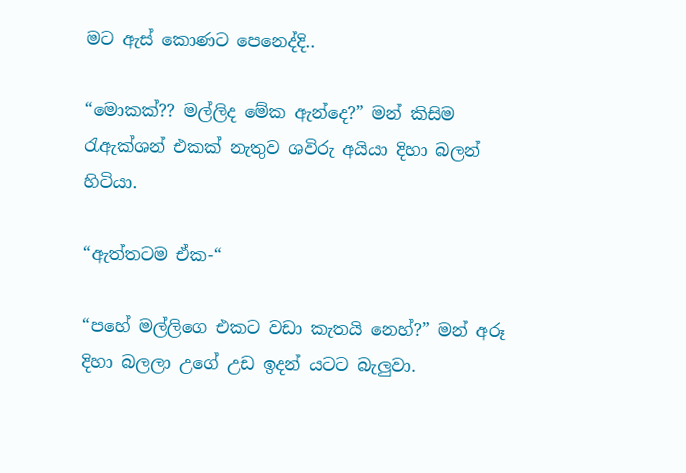මට ඇස් කොණට පෙනෙද්දි..

“මොකක්?? මල්ලිද මේක ඇන්දෙ?” මන් කිසිම රැඇක්ශන් එකක් නැතුව ශවිරු අයියා දිහා බලන් හිටියා.

“ඇත්තටම ඒක-“

“පහේ මල්ලිගෙ එකට වඩා කැතයි නෙහ්?” මන් අරූ දිහා බලලා උගේ උඩ ඉදන් යටට බැලුවා.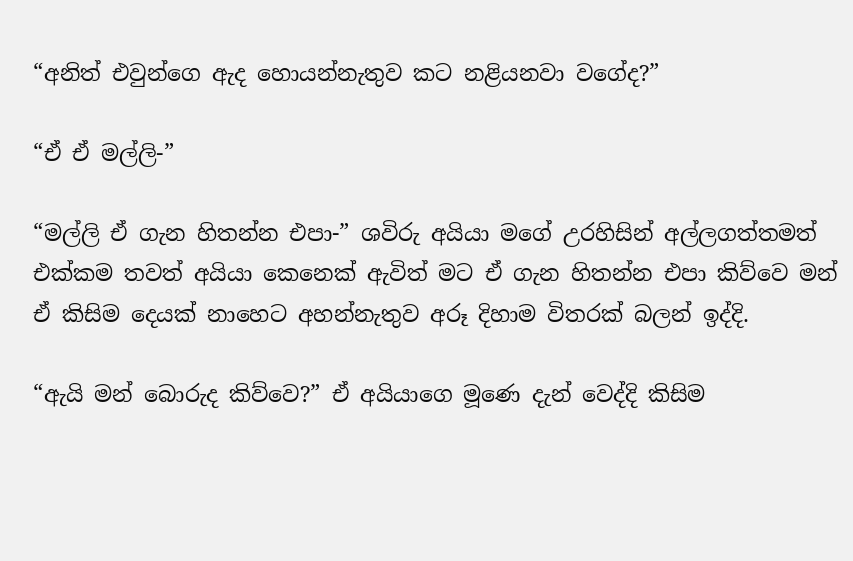“අනිත් එවුන්ගෙ ඇද හොයන්නැතුව කට නළියනවා වගේද?”

“ඒ ඒ මල්ලි-”

“මල්ලි ඒ ගැන හිතන්න එපා-” ශවිරු අයියා මගේ උරහිසින් අල්ලගත්තමත් එක්කම තවත් අයියා කෙනෙක් ඇවිත් මට ඒ ගැන හිතන්න එපා කිව්වෙ මන් ඒ කිසිම දෙයක් නාහෙට අහන්නැතුව අරූ දිහාම විතරක් බලන් ඉද්දි.

“ඇයි මන් බොරුද කිව්වෙ?” ඒ අයියාගෙ මූණෙ දැන් වෙද්දි කිසිම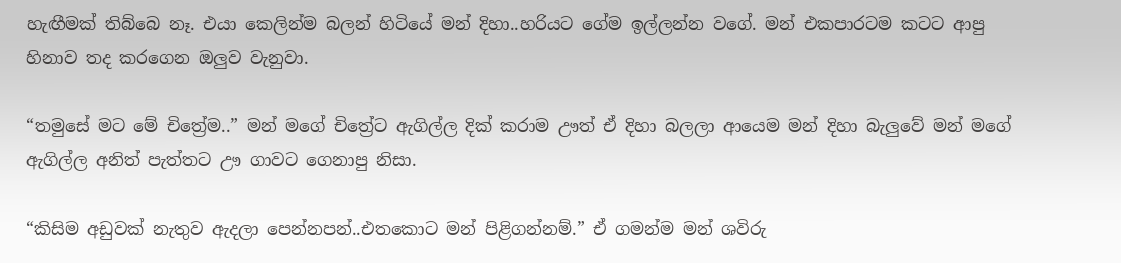හැඟීමක් තිබ්බෙ නෑ. එයා කෙලින්ම බලන් හිටියේ මන් දිහා..හරියට ගේම ඉල්ලන්න වගේ. මන් එකපාරටම කටට ආපු හිනාව තද කරගෙන ඔලුව වැනුවා.

“තමුසේ මට මේ චිත්‍රේම..” මන් මගේ චිත්‍රේට ඇගිල්ල දික් කරාම ඌත් ඒ දිහා බලලා ආයෙම මන් දිහා බැලුවේ මන් මගේ ඇගිල්ල අනිත් පැත්තට ඌ ගාවට ගෙනාපු නිසා.

“කිසිම අඩුවක් නැතුව ඇදලා පෙන්නපන්..එතකොට මන් පිළිගන්නම්.” ඒ ගමන්ම මන් ශවිරු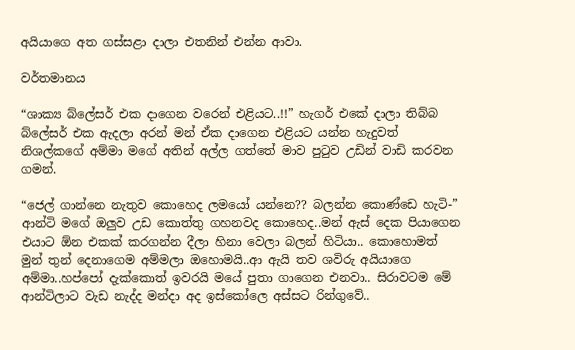අයියාගෙ අත ගස්සළා දාලා එතනින් එන්න ආවා.

වර්තමානය

“ශාක්‍ය බ්ලේසර් එක දාගෙන වරෙන් එළියට..!!” හැගර් එකේ දාලා තිබ්බ බ්ලේසර් එක ඇදලා අරන් මන් ඒක දාගෙන එළියට යන්න හැදුවත් නිශල්කගේ අම්මා මගේ අතින් අල්ල ගත්තේ මාව පුටුව උඩින් වාඩි කරවන ගමන්.

“ජෙල් ගාන්නෙ නැතුව කොහෙද ලමයෝ යන්නෙ?? බලන්න කොණ්ඩෙ හැටි-” ආන්ටි මගේ ඔලුව උඩ කොත්තු ගහනවද කොහෙද..මන් ඇස් දෙක පියාගෙන එයාට ඕන එකක් කරගන්න දීලා හිනා වෙලා බලන් හිටියා.. කොහොමත් මුන් තුන් දෙනාගෙම අම්මලා ඔහොමයි..ආ ඇයි තව ශවිරු අයියාගෙ අම්මා..හප්පෝ දැක්කොත් ඉවරයි මයේ පුතා ගාගෙන එනවා.. සිරාවටම මේ ආන්ටිලාට වැඩ නැද්ද මන්දා අද ඉස්කෝලෙ අස්සට රින්ගුවේ..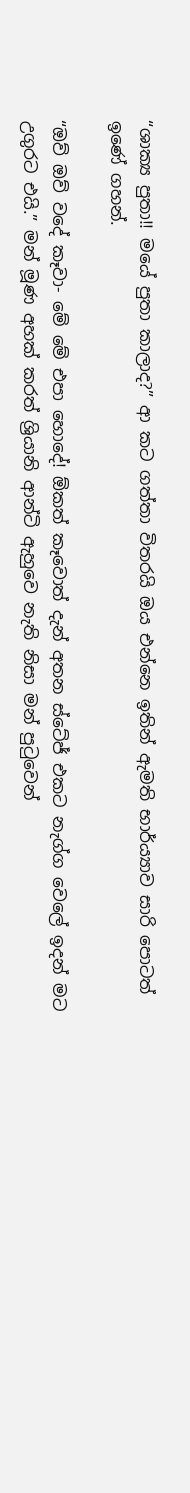“ශාක්‍ය පුතා!! මයේ පුතා කාලාද?” ආ කට ගත්තා විතරයි ඔය එන්නෙ ඉතින් ඇමති භාර්ය්‍යාව සාරි පොටත් ඉණේ ගහන්.

“ඔව් ඔව් වදේ කෑවා- මේ මේ එපා හොදේ! ඕකත් කෑවොත් දැන් අතන ස්ටේජ් එකට නැග්ග වෙලේ ඉදන් මට උගුරට එයි.” මන් මූණ අහක් කරත් ශ්‍රියානි ආන්ටි ඇහුවෙ නැති නිසා මන් පුටුවෙන්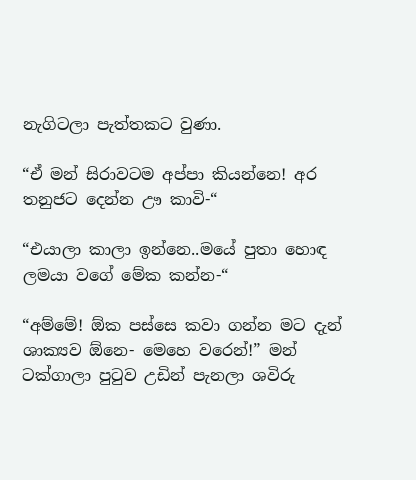නැගිටලා පැත්තකට වුණා.

“ඒ මන් සිරාවටම අප්පා කියන්නෙ! අර තනුජට දෙන්න ඌ කාවි-“

“එයාලා කාලා ඉන්නෙ..මයේ පුතා හොඳ ලමයා වගේ මේක කන්න-“

“අම්මේ! ඕක පස්සෙ කවා ගන්න මට දැන් ශාක්‍යව ඕනෙ- මෙහෙ වරෙන්!” මන් ටක්ගාලා පුටුව උඩින් පැනලා ශවිරු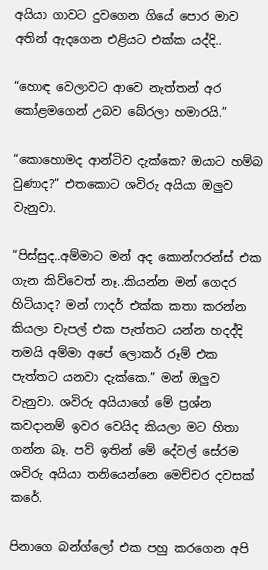අයියා ගාවට දුවගෙන ගියේ පොර මාව අතින් ඇදගෙන එළියට එක්ක යද්දි..

“හොඳ වෙලාවට ආවෙ නැත්තන් අර කෝළමගෙන් උබව බේරලා හමාරයි.”

“කොහොමද ආන්ටිව දැක්කෙ? ඔයාට හම්බ වුණාද?” එතකොට ශවිරු අයියා ඔලුව වැනුවා.

“පිස්සුද..අම්මාට මන් අද කොන්ෆරන්ස් එක ගැන කිව්වෙත් නෑ..කියන්න මන් ගෙදර හිටියාද? මන් ෆාදර් එක්ක කතා කරන්න කියලා චැපල් එක පැත්තට යන්න හදද්දි තමයි අම්මා අපේ ලොකර් රූම් එක පැත්තට යනවා දැක්කෙ.” මන් ඔලුව වැනුවා. ශවිරු අයියාගේ මේ ප්‍රශ්න කවදානම් ඉවර වෙයිද කියලා මට හිතා ගන්න බෑ. පව් ඉතින් මේ දේවල් සේරම ශවිරු අයියා තනියෙන්නෙ මෙච්චර දවසක් කරේ.

පිනාගෙ බන්ග්ලෝ එක පහු කරගෙන අපි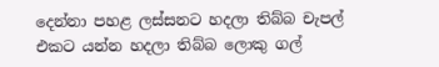දෙන්නා පහළ ලස්සනට හදලා තිබ්බ චැපල් එකට යන්න හදලා තිබ්බ ලොකු ගල්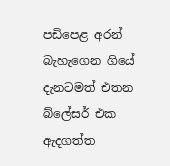පඩිපෙළ අරන් බැහැගෙන ගියේ දැනටමත් එතන බ්ලේසර් එක ඇදගත්ත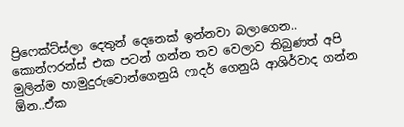ප්‍රිෆෙක්ට්ස්ලා දෙතුන් දෙනෙක් ඉන්නවා බලාගෙන.. කොන්ෆරන්ස් එක පටන් ගන්න තව වෙලාව තිබුණත් අපි මුලින්ම හාමුදුරුවොන්ගෙනුයි ෆාදර් ගෙනුයි ආශිර්වාද ගන්න ඕන..ඒක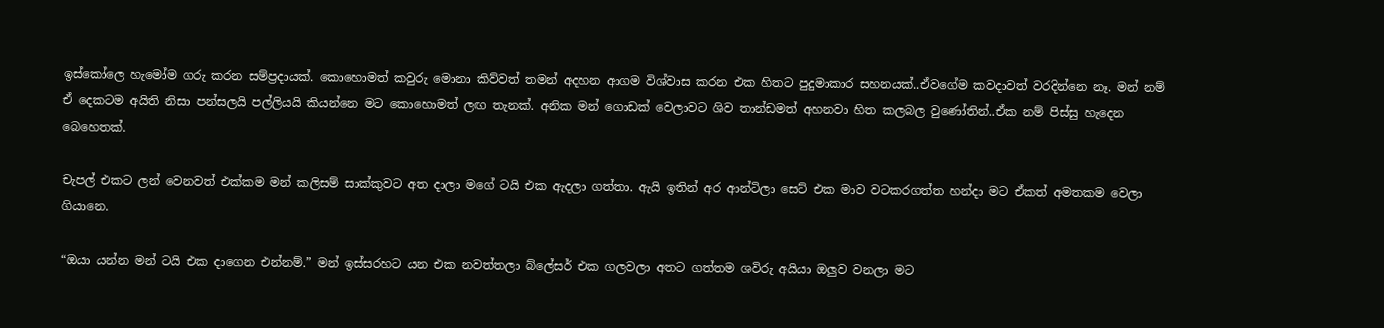ඉස්කෝලෙ හැමෝම ගරු කරන සම්ප්‍රදායක්. කොහොමත් කවුරු මොනා කිව්වත් තමන් අදහන ආගම විශ්වාස කරන එක හිතට පුදුමාකාර සහනයක්..ඒවගේම කවදාවත් වරදින්නෙ නෑ. මන් නම් ඒ දෙකටම අයිති නිසා පන්සලයි පල්ලියයි කියන්නෙ මට කොහොමත් ලඟ තැනක්. අනික මන් ගොඩක් වෙලාවට ශිව තාන්ඩමත් අහනවා හිත කලබල වුණෝතින්..ඒක නම් පිස්සු හැදෙන බෙහෙතක්.

චැපල් එකට ලන් වෙනවත් එක්කම මන් කලිසම් සාක්කුවට අත දාලා මගේ ටයි එක ඇදලා ගත්තා. ඇයි ඉතින් අර ආන්ටිලා සෙට් එක මාව වටකරගත්ත හන්දා මට ඒකත් අමතකම වෙලා ගියානෙ.

“ඔයා යන්න මන් ටයි එක දාගෙන එන්නම්.” මන් ඉස්සරහට යන එක නවත්තලා බ්ලේසර් එක ගලවලා අතට ගත්තම ශවිරු අයියා ඔලුව වනලා මට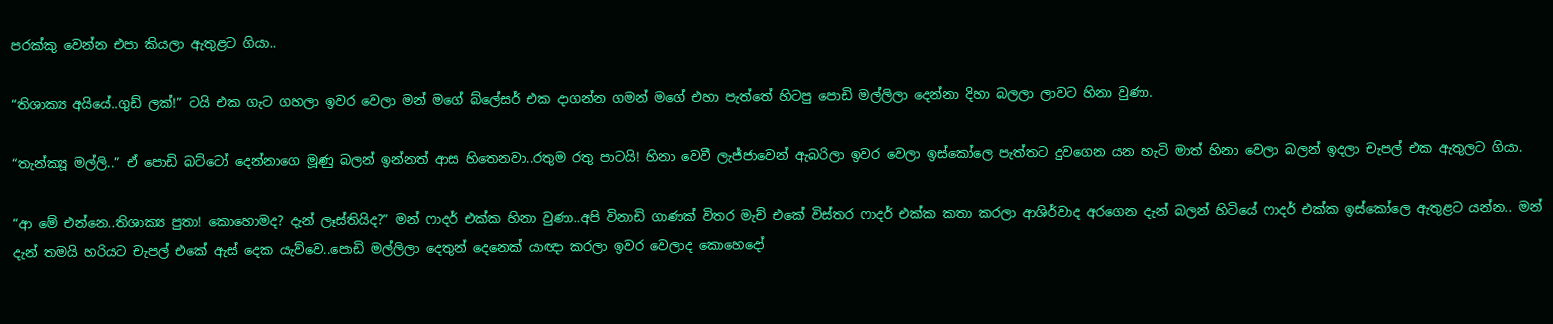පරක්කු වෙන්න එපා කියලා ඇතුළට ගියා..

“තිශාක්‍ය අයියේ..ගුඩ් ලක්!” ටයි එක ගැට ගහලා ඉවර වෙලා මන් මගේ බ්ලේසර් එක දාගන්න ගමන් මගේ එහා පැත්තේ හිටපු පොඩි මල්ලිලා දෙන්නා දිහා බලලා ලාවට හිනා වුණා.

“තැන්ක්‍යූ මල්ලි..” ඒ පොඩි බට්ටෝ දෙන්නාගෙ මූණු බලන් ඉන්නත් ආස හිතෙනවා..රතුම රතු පාටයි! හිනා වෙවී ලැජ්ජාවෙන් ඇබරිලා ඉවර වෙලා ඉස්කෝලෙ පැත්තට දුවගෙන යන හැටි මාත් හිනා වෙලා බලන් ඉදලා චැපල් එක ඇතුලට ගියා.

“ආ මේ එන්නෙ..තිශාක්‍ය පුතා! කොහොමද? දැන් ලෑස්තියිද?” මන් ෆාදර් එක්ක හිනා වුණා..අපි විනාඩි ගාණක් විතර මැච් එකේ විස්තර ෆාදර් එක්ක කතා කරලා ආශිර්වාද අරගෙන දැන් බලන් හිටියේ ෆාදර් එක්ක ඉස්කෝලෙ ඇතුළට යන්න.. මන් දැන් තමයි හරියට චැපල් එකේ ඇස් දෙක යැව්වෙ..පොඩි මල්ලිලා දෙතුන් දෙනෙක් යාඥා කරලා ඉවර වෙලාද කොහෙදෝ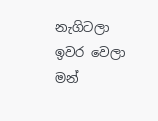නැගිටලා ඉවර වෙලා මන්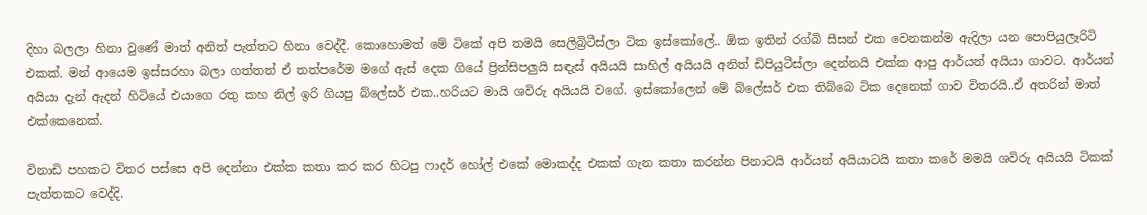දිහා බලලා හිනා වුණේ මාත් අනිත් පැත්තට හිනා වෙද්දී. කොහොමත් මේ ටිකේ අපි තමයි සෙලිබ්‍රිටීස්ලා ටික ඉස්කෝලේ.. ඕක ඉතින් රග්බි සීසන් එක වෙනකන්ම ඇදිලා යන පොපියුලෑරිටි එකක්. මන් ආයෙම ඉස්සරහා බලා ගත්තත් ඒ තත්පරේම මගේ ඇස් දෙක ගියේ ප්‍රින්සිපලුයි සඳැස් අයියයි සාහිල් අයියයි අනිත් ඩිපියුටීස්ලා දෙන්නයි එක්ක ආපු ආර්යන් අයියා ගාවට. ආර්යන් අයියා දැන් ඇදන් හිටියේ එයාගෙ රතු කහ නිල් ඉරි ගියපු බ්ලේසර් එක..හරියට මායි ශවිරු අයියයි වගේ. ඉස්කෝලෙන් මේ බ්ලේසර් එක තිබ්බෙ ටික දෙනෙක් ගාව විතරයි..ඒ අතරින් මාත් එක්කෙනෙක්.

විනාඩි පහකට විතර පස්සෙ අපි දෙන්නා එක්ක කතා කර කර හිටපු ෆාදර් හෝල් එකේ මොකද්ද එකක් ගැන කතා කරන්න පිනාටයි ආර්යන් අයියාටයි කතා කරේ මමයි ශවිරු අයියයි ටිකක් පැත්තකට වෙද්දි.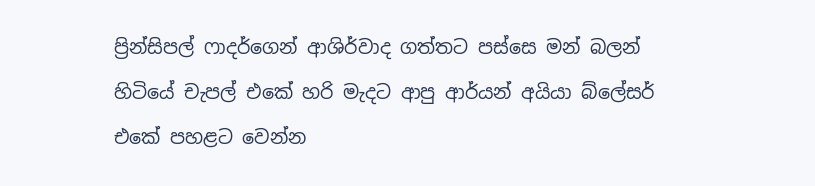ප්‍රින්සිපල් ෆාදර්ගෙන් ආශිර්වාද ගත්තට පස්සෙ මන් බලන් හිටියේ චැපල් එකේ හරි මැදට ආපු ආර්යන් අයියා බ්ලේසර් එකේ පහළට වෙන්න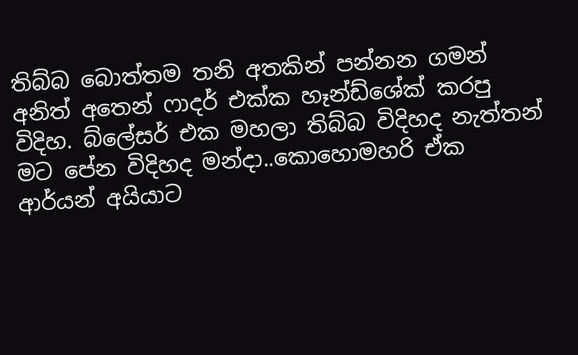තිබ්බ බොත්තම තනි අතකින් පන්නන ගමන් අනිත් අතෙන් ෆාදර් එක්ක හෑන්ඩ්ශේක් කරපු විදිහ. බ්ලේසර් එක මහලා තිබ්බ විදිහද නැත්තන් මට පේන විදිහද මන්දා..කොහොමහරි ඒක ආර්යන් අයියාට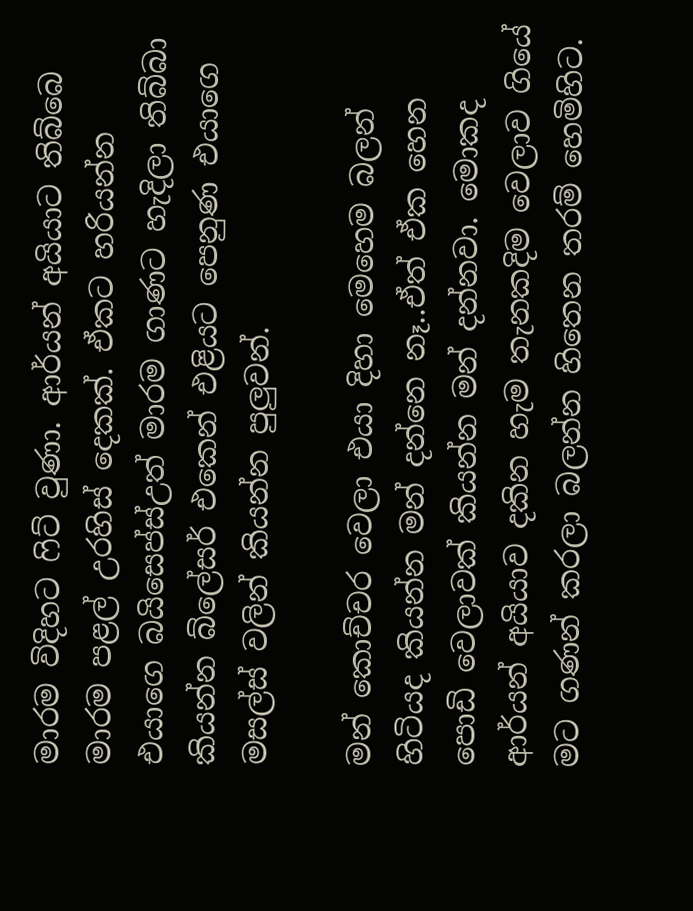මාරම විදිහට ෆිට් වුණා. ආර්යන් අයියාට තිබ්බෙ මාරම පළල් උරහිස් දෙකක්. ඒකට හරියන්න එයාගෙ බයිසෙප්ස්උත් මාරම ගාණට හැදිලා තිබ්බා කියන්න බ්ලේසර් එකෙන් එළියට පෙනුණ එයාගෙ මසල්ස් වලින් කියන්න පුලුවන්.

මන් කොච්චර වෙලා එයා දිහා මෙහෙම බලන් හිටියද කියන්න මන් දන්නෙ නෑ..ඒත් ඒක හෙන පොඩි වෙලාවක් කියන්න මන් දන්නවා. මොකද ආර්යන් අයියාව දකින හැම තැනකදිම වෙලාව ගියේ මට ගණන් කරලා බලන්න හිතෙන තරම් හෙමිහිට.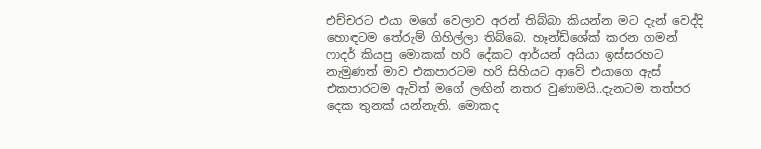එච්චරට එයා මගේ වෙලාව අරන් තිබ්බා කියන්න මට දැන් වෙද්දි හොඳටම තේරුම් ගිහිල්ලා තිබ්බෙ. හෑන්ඩ්ශේක් කරන ගමන් ෆාදර් කියපු මොකක් හරි දේකට ආර්යන් අයියා ඉස්සරහට නැමුණත් මාව එකපාරටම හරි සිහියට ආවේ එයාගෙ ඇස් එකපාරටම ඇවිත් මගේ ලඟින් නතර වුණාමයි..දැනටම තත්පර දෙක තුනක් යන්නැති. මොකද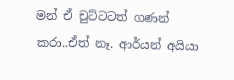මන් ඒ චුට්ටටත් ගණන් කරා..ඒත් නෑ. ආර්යන් අයියා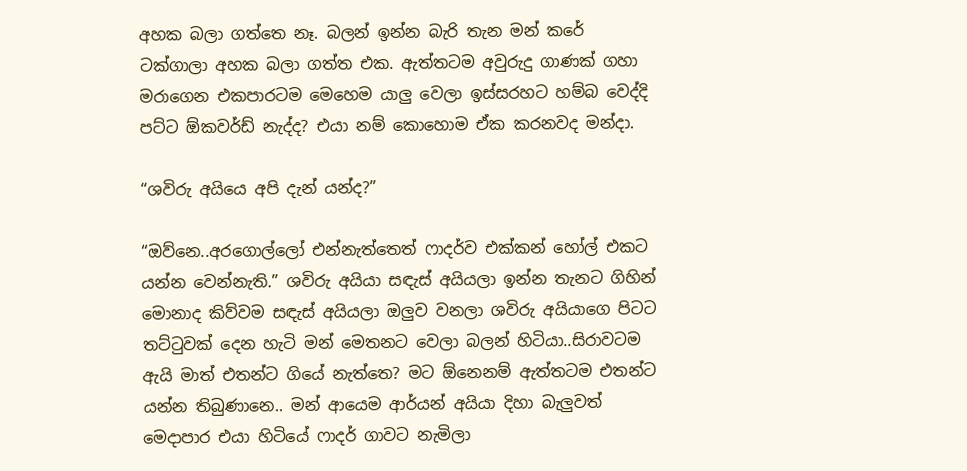අහක බලා ගත්තෙ නෑ. බලන් ඉන්න බැරි තැන මන් කරේ ටක්ගාලා අහක බලා ගත්ත එක. ඇත්තටම අවුරුදු ගාණක් ගහා මරාගෙන එකපාරටම මෙහෙම යාලු වෙලා ඉස්සරහට හම්බ වෙද්දි පට්ට ඕකවර්ඩ් නැද්ද? එයා නම් කොහොම ඒක කරනවද මන්දා.

“ශවිරු අයියෙ අපි දැන් යන්ද?”

“ඔව්නෙ..අරගොල්ලෝ එන්නැත්තෙත් ෆාදර්ව එක්කන් හෝල් එකට යන්න වෙන්නැති.” ශවිරු අයියා සඳැස් අයියලා ඉන්න තැනට ගිහින් මොනාද කිව්වම සඳැස් අයියලා ඔලුව වනලා ශවිරු අයියාගෙ පිටට තට්ටුවක් දෙන හැටි මන් මෙතනට වෙලා බලන් හිටියා..සිරාවටම ඇයි මාත් එතන්ට ගියේ නැත්තෙ? මට ඕනෙනම් ඇත්තටම එතන්ට යන්න තිබුණානෙ.. මන් ආයෙම ආර්යන් අයියා දිහා බැලුවත් මෙදාපාර එයා හිටියේ ෆාදර් ගාවට නැමිලා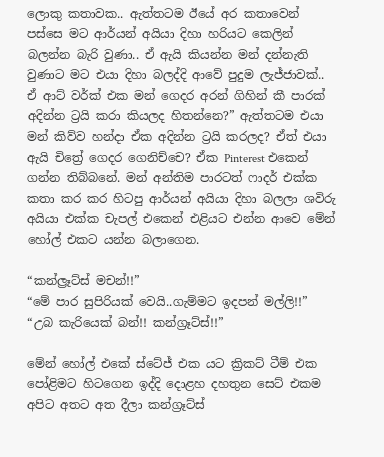ලොකු කතාවක.. ඇත්තටම ඊයේ අර කතාවෙන් පස්සෙ මට ආර්යන් අයියා දිහා හරියට කෙලින් බලන්න බැරි වුණා.. ඒ ඇයි කියන්න මන් දන්නැති වුණාට මට එයා දිහා බලද්දි ආවේ පුදුම ලැජ්ජාවක්.. ඒ ආට් වර්ක් එක මන් ගෙදර අරන් ගිහින් කී පාරක් අදින්න ට්‍රයි කරා කියලද හිතන්නෙ?” ඇත්තටම එයා මන් කිව්ව හන්දා ඒක අදින්න ට්‍රයි කරලද? ඒත් එයා ඇයි චිත්‍රේ ගෙදර ගෙනිච්චෙ? ඒක Pinterest එකෙන් ගන්න තිබ්බනේ. මන් අන්තිම පාරටත් ෆාදර් එක්ක කතා කර කර හිටපු ආර්යන් අයියා දිහා බලලා ශවිරු අයියා එක්ක චැපල් එකෙන් එළියට එන්න ආවෙ මේන් හෝල් එකට යන්න බලාගෙන.

“කන්ල්‍රෑට්ස් මචන්!!”
“මේ පාර සුපිරියක් වෙයි..ගැම්මට ඉදපන් මල්ලි!!”
“උබ කැරියෙක් බන්!! කන්ග්‍රෑට්ස්!!”

මේන් හෝල් එකේ ස්ටේජ් එක යට ක්‍රිකට් ටීම් එක පෝළිමට හිටගෙන ඉද්දි දොළහ දහතුන සෙට් එකම අපිට අතට අත දීලා කන්ග්‍රෑට්ස්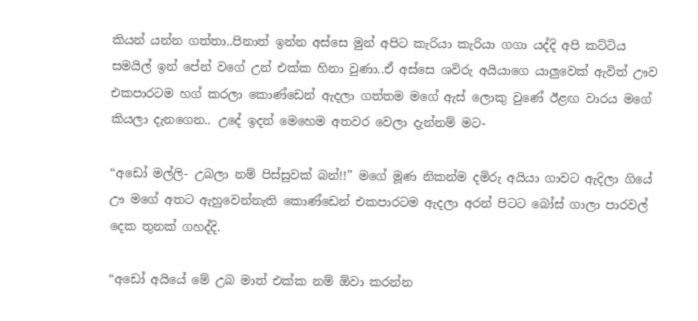කියන් යන්න ගත්තා..පිනාත් ඉන්න අස්සෙ මුන් අපිට කැරියා කැරියා ගගා යද්දි අපි කට්ටිය සමයිල් ඉන් පේන් වගේ උන් එක්ක හිනා වුණා..ඒ අස්සෙ ශවිරු අයියාගෙ යාලුවෙක් ඇවිත් ඌව එකපාරටම හග් කරලා කොණ්ඩෙන් ඇදලා ගත්තම මගේ ඇස් ලොකු වුණේ ඊළඟ වාරය මගේ කියලා දැනගෙන.. උදේ ඉදන් මෙහෙම අතවර වෙලා දැන්නම් මට-

“අඩෝ මල්ලි- උබලා නම් පිස්සුවක් බන්!!” මගේ මූණ නිකන්ම දමිරු අයියා ගාවට ඇදිලා ගියේ ඌ මගේ අතට ඇහුවෙන්නැති කොණ්ඩෙන් එකපාරටම ඇදලා අරන් පිටට බෝස් ගාලා පාරවල් දෙක තුනක් ගහද්දි.

“අඩෝ අයියේ මේ උබ මාත් එක්ක නම් ඕවා කරන්න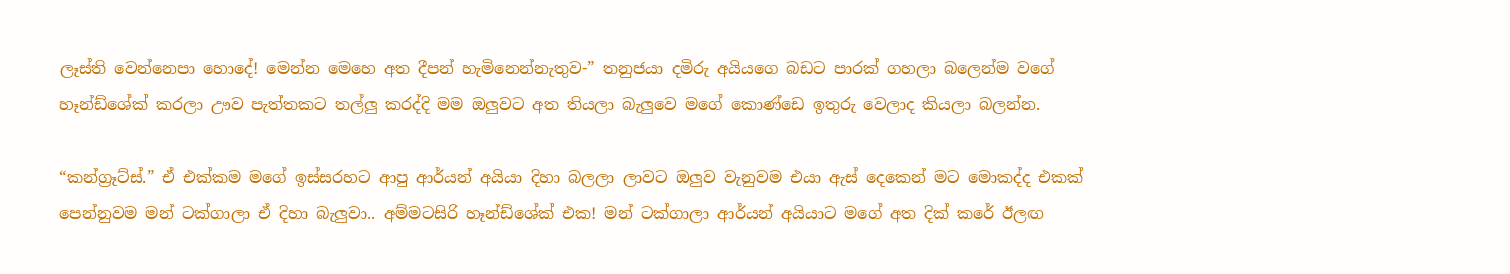ලෑස්ති වෙන්නෙපා හොදේ! මෙන්න මෙහෙ අත දීපන් හැමිනෙන්නැතුව-” තනුජයා දමිරු අයියගෙ බඩට පාරක් ගහලා බලෙන්ම වගේ හෑන්ඩ්ශේක් කරලා ඌව පැත්තකට තල්ලු කරද්දි මම ඔලුවට අත තියලා බැලුවෙ මගේ කොණ්ඩෙ ඉතුරු වෙලාද කියලා බලන්න.

“කන්ග්‍රෑට්ස්.” ඒ එක්කම මගේ ඉස්සරහට ආපු ආර්යන් අයියා දිහා බලලා ලාවට ඔලුව වැනුවම එයා ඇස් දෙකෙන් මට මොකද්ද එකක් පෙන්නුවම මන් ටක්ගාලා ඒ දිහා බැලුවා.. අම්මටසිරි හෑන්ඩ්ශේක් එක! මන් ටක්ගාලා ආර්යන් අයියාට මගේ අත දික් කරේ ඊලඟ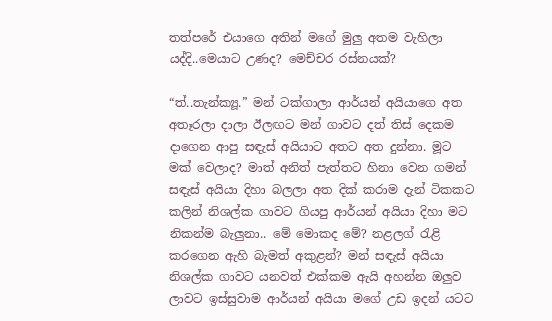තත්පරේ එයාගෙ අතින් මගේ මුලු අතම වැහිලා යද්දි..මෙයාට උණද? මෙච්චර රස්නයක්?

“ත්..තැන්ක්‍යූ.” මන් ටක්ගාලා ආර්යන් අයියාගෙ අත අතෑරලා දාලා ඊලඟට මන් ගාවට දත් තිස් දෙකම දාගෙන ආපු සඳැස් අයියාට අතට අත දුන්නා. මූට මක් වෙලාද? මාත් අනිත් පැත්තට හිනා වෙන ගමන් සඳැස් අයියා දිහා බලලා අත දික් කරාම දැන් ටිකකට කලින් නිශල්ක ගාවට ගියපු ආර්යන් අයියා දිහා මට නිකන්ම බැලුනා.. මේ මොකද මේ? නළලග් රැළි කරගෙන ඇහි බැමත් අකුළන්? මන් සඳැස් අයියා නිශල්ක ගාවට යනවත් එක්කම ඇයි අහන්න ඔලුව ලාවට ඉස්සුවාම ආර්යන් අයියා මගේ උඩ ඉදන් යටට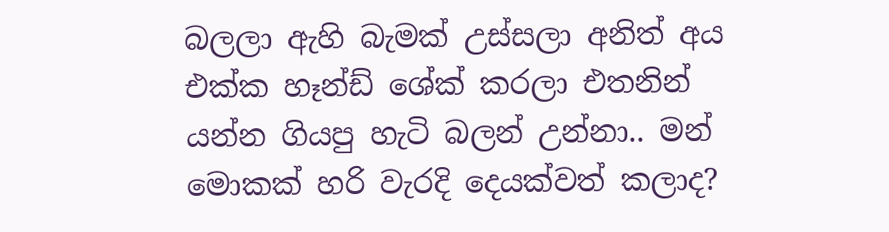බලලා ඇහි බැමක් උස්සලා අනිත් අය එක්ක හෑන්ඩ් ශේක් කරලා එතනින් යන්න ගියපු හැටි බලන් උන්නා.. මන් මොකක් හරි වැරදි දෙයක්වත් කලාද?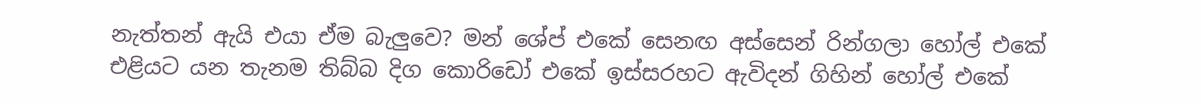නැත්තන් ඇයි එයා ඒම බැලුවෙ? මන් ශේප් එකේ සෙනඟ අස්සෙන් රින්ගලා හෝල් එකේ එළියට යන තැනම තිබ්බ දිග කොරිඩෝ එකේ ඉස්සරහට ඇවිදන් ගිහින් හෝල් එකේ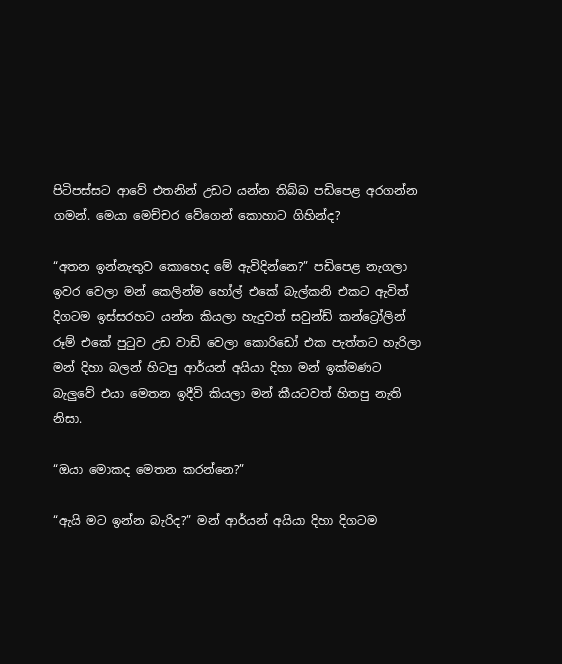පිටිපස්සට ආවේ එතනින් උඩට යන්න තිබ්බ පඩිපෙළ අරගන්න ගමන්. මෙයා මෙච්චර වේගෙන් කොහාට ගිහින්ද?

“අතන ඉන්නැතුව කොහෙද මේ ඇවිදින්නෙ?” පඩිපෙළ නැගලා ඉවර වෙලා මන් කෙලින්ම හෝල් එකේ බැල්කනි එකට ඇවිත් දිගටම ඉස්සරහට යන්න කියලා හැදුවත් සවුන්ඩ් කන්ට්‍රෝලින් රූම් එකේ පුටුව උඩ වාඩි වෙලා කොරිඩෝ එක පැත්තට හැරිලා මන් දිහා බලන් හිටපු ආර්යන් අයියා දිහා මන් ඉක්මණට බැලුවේ එයා මෙතන ඉදීවි කියලා මන් කීයටවත් හිතපු නැති නිසා.

“ඔයා මොකද මෙතන කරන්නෙ?”

“ඇයි මට ඉන්න බැරිද?” මන් ආර්යන් අයියා දිහා දිගටම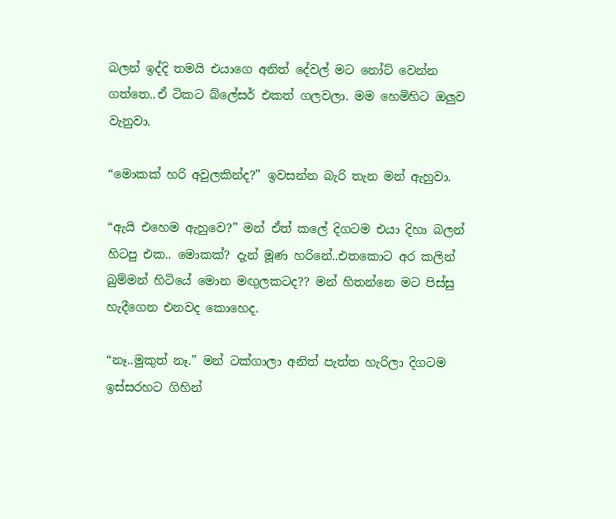බලන් ඉද්දි තමයි එයාගෙ අනිත් දේවල් මට නෝට් වෙන්න ගත්තෙ..ඒ ටිකට බ්ලේසර් එකත් ගලවලා. මම හෙමිහිට ඔලුව වැනුවා.

“මොකක් හරි අවුලකින්ද?” ඉවසන්න බැරි තැන මන් ඇහුවා.

“ඇයි එහෙම ඇහුවෙ?” මන් ඒත් කලේ දිගටම එයා දිහා බලන් හිටපු එක.. මොකක්? දැන් මූණ හරිනේ..එතකොට අර කලින් බුම්මන් හිටියේ මොන මඟුලකටද?? මන් හිතන්නෙ මට පිස්සු හැදීගෙන එනවද කොහෙද.

“නෑ..මුකුත් නෑ.” මන් ටක්ගාලා අනිත් පැත්ත හැරිලා දිගටම ඉස්සරහට ගිහින්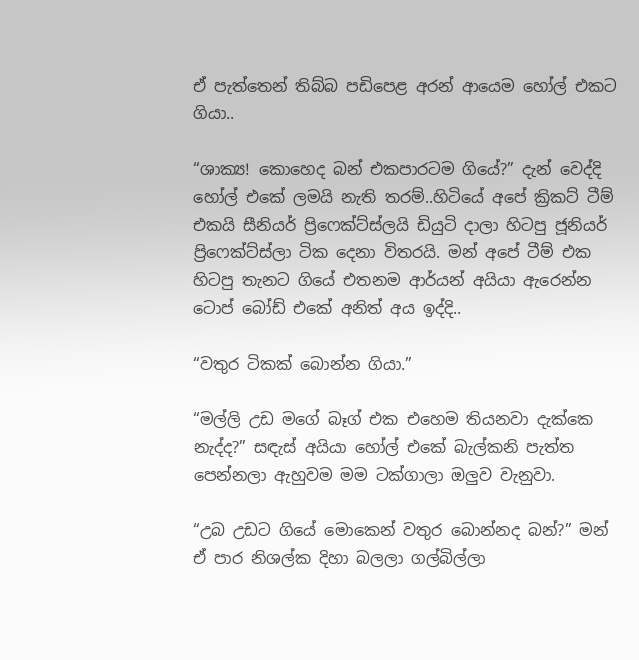ඒ පැත්තෙන් තිබ්බ පඩිපෙළ අරන් ආයෙම හෝල් එකට ගියා..

“ශාක්‍ය! කොහෙද බන් එකපාරටම ගියේ?” දැන් වෙද්දි හෝල් එකේ ලමයි නැති තරම්..හිටියේ අපේ ක්‍රිකට් ටීම් එකයි සීනියර් ප්‍රිෆෙක්ට්ස්ලයි ඩියුටි දාලා හිටපු ජූනියර් ප්‍රිෆෙක්ට්ස්ලා ටික දෙනා විතරයි. මන් අපේ ටීම් එක හිටපු තැනට ගියේ එතනම ආර්යන් අයියා ඇරෙන්න ටොප් බෝඩ් එකේ අනිත් අය ඉද්දි..

“වතුර ටිකක් බොන්න ගියා.”

“මල්ලි උඩ මගේ බෑග් එක එහෙම තියනවා දැක්කෙ නැද්ද?” සඳැස් අයියා හෝල් එකේ බැල්කනි පැත්ත පෙන්නලා ඇහුවම මම ටක්ගාලා ඔලුව වැනුවා.

“උබ උඩට ගියේ මොකෙන් වතුර බොන්නද බන්?” මන් ඒ පාර නිශල්ක දිහා බලලා ගල්බිල්ලා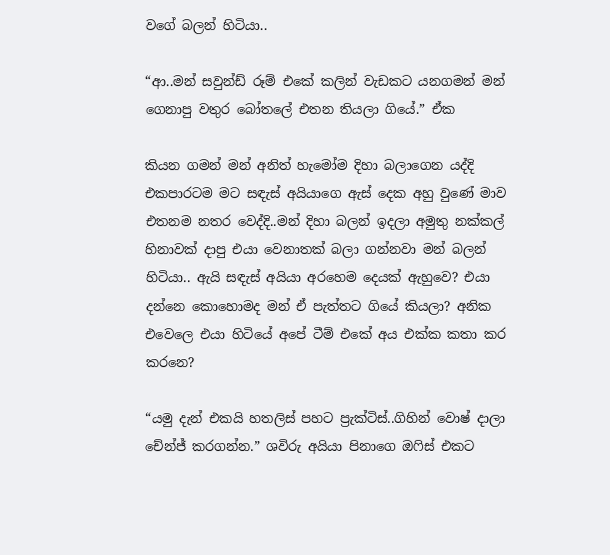වගේ බලන් හිටියා..

“ආ..මන් සවුන්ඩ් රූම් එකේ කලින් වැඩකට යනගමන් මන් ගෙනාපු වතුර බෝතලේ එතන තියලා ගියේ.” ඒක

කියන ගමන් මන් අනිත් හැමෝම දිහා බලාගෙන යද්දි එකපාරටම මට සඳැස් අයියාගෙ ඇස් දෙක අහු වුණේ මාව එතනම නතර වෙද්දි..මන් දිහා බලන් ඉදලා අමුතු නක්කල් හිනාවක් දාපු එයා වෙනාතක් බලා ගන්නවා මන් බලන් හිටියා.. ඇයි සඳැස් අයියා අරහෙම දෙයක් ඇහුවෙ? එයා දන්නෙ කොහොමද මන් ඒ පැත්තට ගියේ කියලා? අනික එවෙලෙ එයා හිටියේ අපේ ටීම් එකේ අය එක්ක කතා කර කරනෙ?

“යමු දැන් එකයි හතලිස් පහට ප්‍රැක්ටිස්..ගිහින් වොෂ් දාලා චේන්ජ් කරගන්න.” ශවිරු අයියා පිනාගෙ ඔෆිස් එකට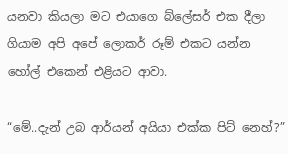යනවා කියලා මට එයාගෙ බ්ලේසර් එක දීලා ගියාම අපි අපේ ලොකර් රූම් එකට යන්න හෝල් එකෙන් එළියට ආවා.

“මේ..දැන් උබ ආර්යන් අයියා එක්ක පිට් නෙහ්?”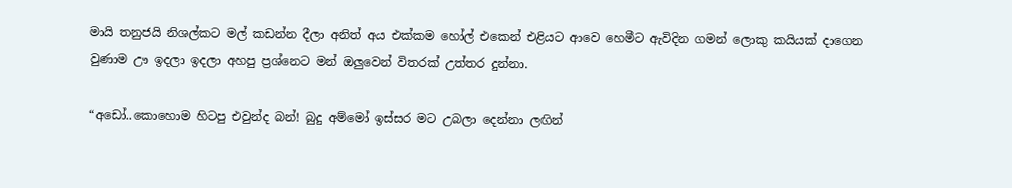මායි තනුජයි නිශල්කට මල් කඩන්න දීලා අනිත් අය එක්කම හෝල් එකෙන් එළියට ආවෙ හෙමීට ඇවිදින ගමන් ලොකු කයියක් දාගෙන වුණාම ඌ ඉදලා ඉදලා අහපු ප්‍රශ්නෙට මන් ඔලුවෙන් විතරක් උත්තර දුන්නා.

“අඩෝ..කොහොම හිටපු එවුන්ද බන්! බුදු අම්මෝ ඉස්සර මට උබලා දෙන්නා ලඟින්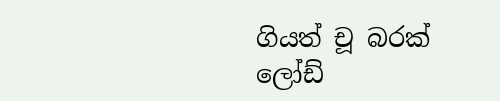ගියත් චූ බරක් ලෝඩ්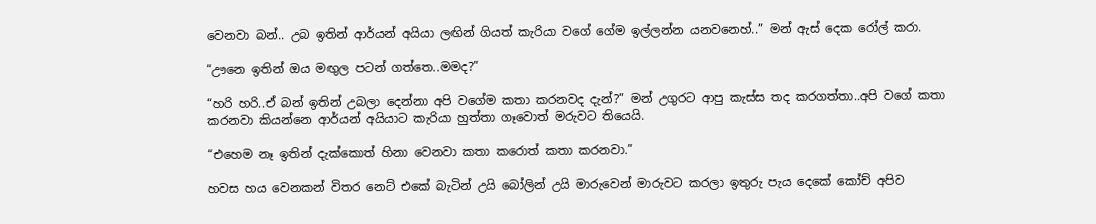වෙනවා බන්.. උබ ඉතින් ආර්යන් අයියා ලඟින් ගියත් කැරියා වගේ ගේම ඉල්ලන්න යනවනෙහ්..” මන් ඇස් දෙක රෝල් කරා.

“ඌනෙ ඉතින් ඔය මඟුල පටන් ගත්තෙ..මමද?”

“හරි හරි..ඒ බන් ඉතින් උබලා දෙන්නා අපි වගේම කතා කරනවද දැන්?” මන් උගුරට ආපු කැස්ස තද කරගත්තා..අපි වගේ කතා කරනවා කියන්නෙ ආර්යන් අයියාට කැරියා හුත්තා ගෑවොත් මරුවට තියෙයි.

“එහෙම නෑ ඉතින් දැක්කොත් හිනා වෙනවා කතා කරොත් කතා කරනවා.”

හවස හය වෙනකන් විතර නෙට් එකේ බැටින් උයි බෝලින් උයි මාරුවෙන් මාරුවට කරලා ඉතුරු පැය දෙකේ කෝච් අපිව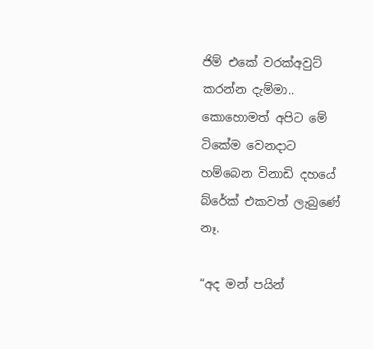ජිම් එකේ වරක්අවුට් කරන්න දැම්මා.. කොහොමත් අපිට මේ ටිකේම වෙනදාට හම්බෙන විනාඩි දහයේ බ්රේක් එකවත් ලැබුණේ නෑ.

“අද මන් පයින්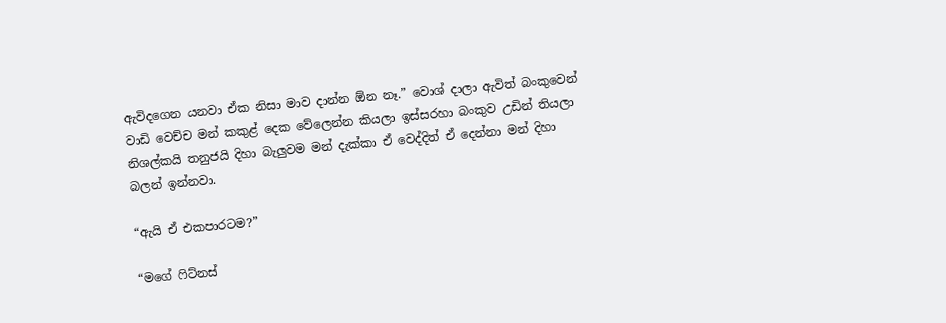ඇවිදගෙන යනවා ඒක නිසා මාව දාන්න ඕන නෑ.” වොශ් දාලා ඇවිත් බංකුවෙන් වාඩි වෙච්ච මන් කකුළ් දෙක වේලෙන්න කියලා ඉස්සරහා බංකුව උඩින් තියලා නිශල්කයි තනුජයි දිහා බැලුවම මන් දැක්කා ඒ වෙද්දිත් ඒ දෙන්නා මන් දිහා බලන් ඉන්නවා.

“ඇයි ඒ එකපාරටම?”

“මගේ ෆිට්නස්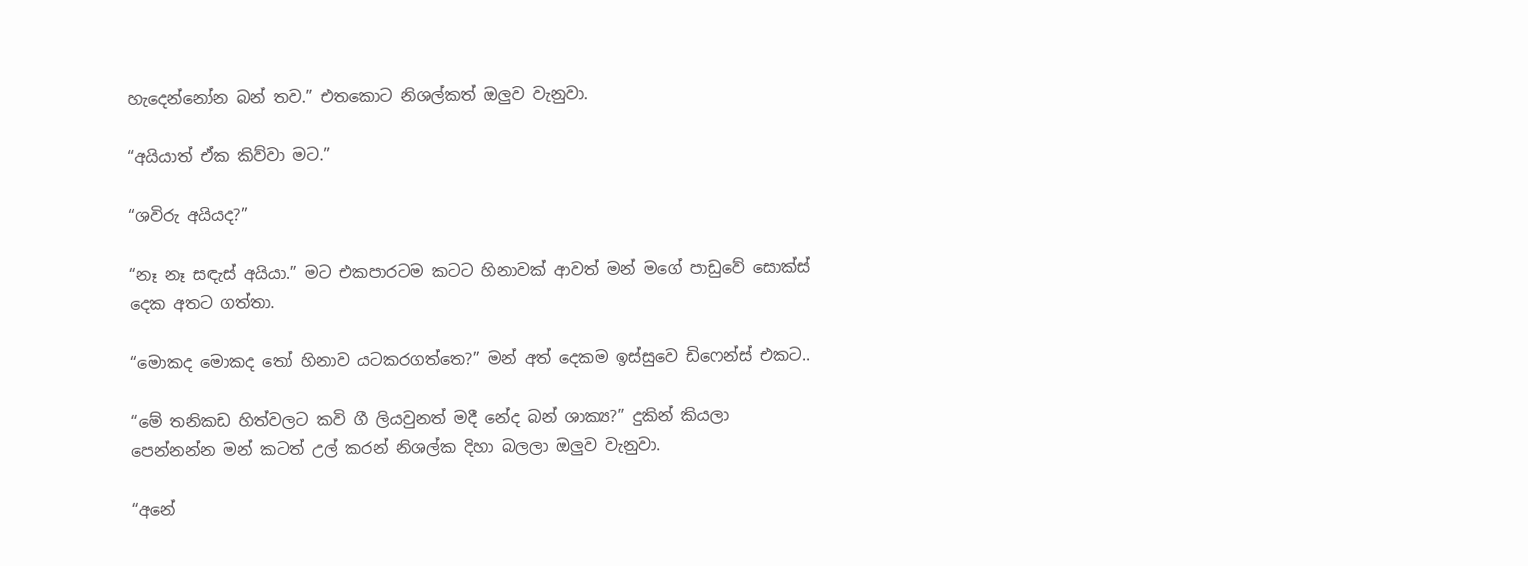හැදෙන්නෝන බන් තව.” එතකොට නිශල්කත් ඔලුව වැනුවා.

“අයියාත් ඒක කිව්වා මට.”

“ශවිරු අයියද?”

“නෑ නෑ සඳැස් අයියා.” මට එකපාරටම කටට හිනාවක් ආවත් මන් මගේ පාඩුවේ සොක්ස් දෙක අතට ගත්තා.

“මොකද මොකද තෝ හිනාව යටකරගත්තෙ?” මන් අත් දෙකම ඉස්සුවෙ ඩිෆෙන්ස් එකට..

“මේ තනිකඩ හිත්වලට කවි ගී ලියවුනත් මදී නේද බන් ශාක්‍ය?” දුකින් කියලා පෙන්නන්න මන් කටත් උල් කරන් නිශල්ක දිහා බලලා ඔලුව වැනුවා.

“අනේ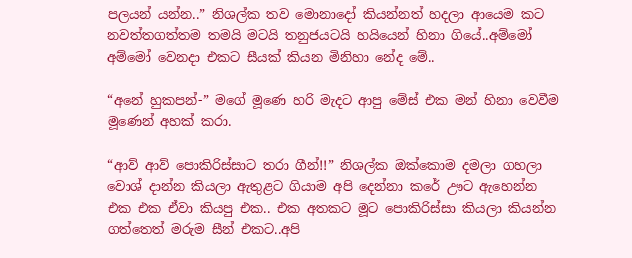පලයන් යන්න..” නිශල්ක තව මොනාදෝ කියන්නත් හදලා ආයෙම කට නවත්තගත්තම තමයි මටයි තනුජයටයි හයියෙන් හිනා ගියේ..අම්මෝ අම්මෝ වෙනදා එකට සීයක් කියන මිනිහා නේද මේ..

“අනේ හුකපන්-” මගේ මූණෙ හරි මැදට ආපු මේස් එක මන් හිනා වෙවීම මූණෙන් අහක් කරා.

“ආව් ආව් පොකිරිස්සාට තරා ගීන්!!” නිශල්ක ඔක්කොම දමලා ගහලා වොශ් දාන්න කියලා ඇතුළට ගියාම අපි දෙන්නා කරේ ඌට ඇහෙන්න එක එක ඒවා කියපු එක.. එක අතකට මූට පොකිරිස්සා කියලා කියන්න ගත්තෙත් මරුම සීන් එකට..අපි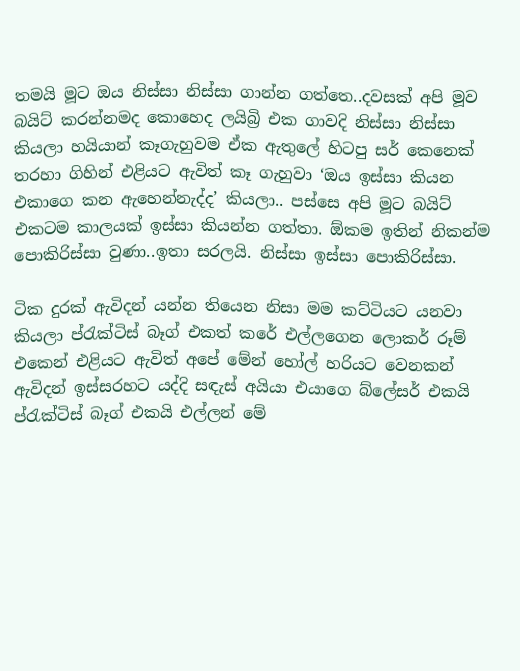තමයි මූට ඔය නිස්සා නිස්සා ගාන්න ගත්තෙ..දවසක් අපි මූව බයිට් කරන්නමද කොහෙද ලයිබ්‍රි එක ගාවදි නිස්සා නිස්සා කියලා හයියාන් කෑගැහුවම ඒක ඇතුලේ හිටපු සර් කෙනෙක් තරහා ගිහින් එළියට ඇවිත් කෑ ගැහුවා ‘ඔය ඉස්සා කියන එකාගෙ කන ඇහෙන්නැද්ද’ කියලා.. පස්සෙ අපි මූට බයිට් එකටම කාලයක් ඉස්සා කියන්න ගත්තා. ඕකම ඉතින් නිකන්ම පොකිරිස්සා වුණා..ඉතා සරලයි. නිස්සා ඉස්සා පොකිරිස්සා.

ටික දුරක් ඇවිදන් යන්න තියෙන නිසා මම කට්ටියට යනවා කියලා ප්රැක්ටිස් බෑග් එකත් කරේ එල්ලගෙන ලොකර් රූම් එකෙන් එළියට ඇවිත් අපේ මේන් හෝල් හරියට වෙනකන් ඇවිදන් ඉස්සරහට යද්දි සඳැස් අයියා එයාගෙ බ්ලේසර් එකයි ප්රැක්ටිස් බෑග් එකයි එල්ලන් මේ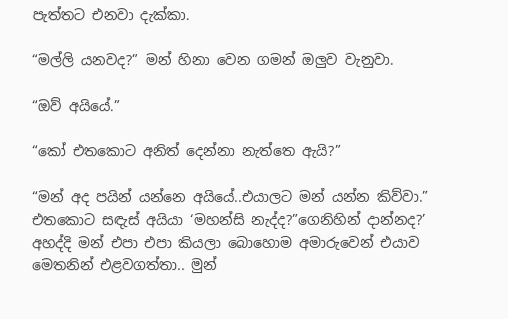පැත්තට එනවා දැක්කා.

“මල්ලි යනවද?” මන් හිනා වෙන ගමන් ඔලුව වැනුවා.

“ඔව් අයියේ.”

“කෝ එතකොට අනිත් දෙන්නා නැත්තෙ ඇයි?”

“මන් අද පයින් යන්නෙ අයියේ..එයාලට මන් යන්න කිව්වා.” එතකොට සඳැස් අයියා ‘මහන්සි නැද්ද?”ගෙනිහින් දාන්නද?’ අහද්දි මන් එපා එපා කියලා බොහොම අමාරුවෙන් එයාව මෙතනින් එළවගත්තා.. මුන්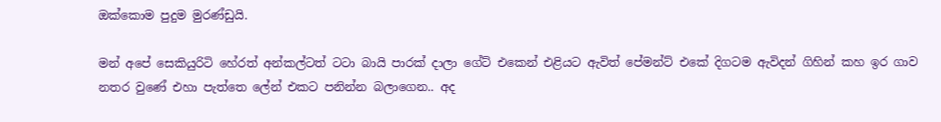ඔක්කොම පුදුම මුරණ්ඩුයි.

මන් අපේ සෙකියුරිටි හේරත් අන්කල්ටත් ටටා බායි පාරක් දාලා ගේට් එකෙන් එළියට ඇවිත් පේමන්ට් එකේ දිගටම ඇවිදන් ගිහින් කහ ඉර ගාව නතර වුණේ එහා පැත්තෙ ලේන් එකට පනින්න බලාගෙන.. අද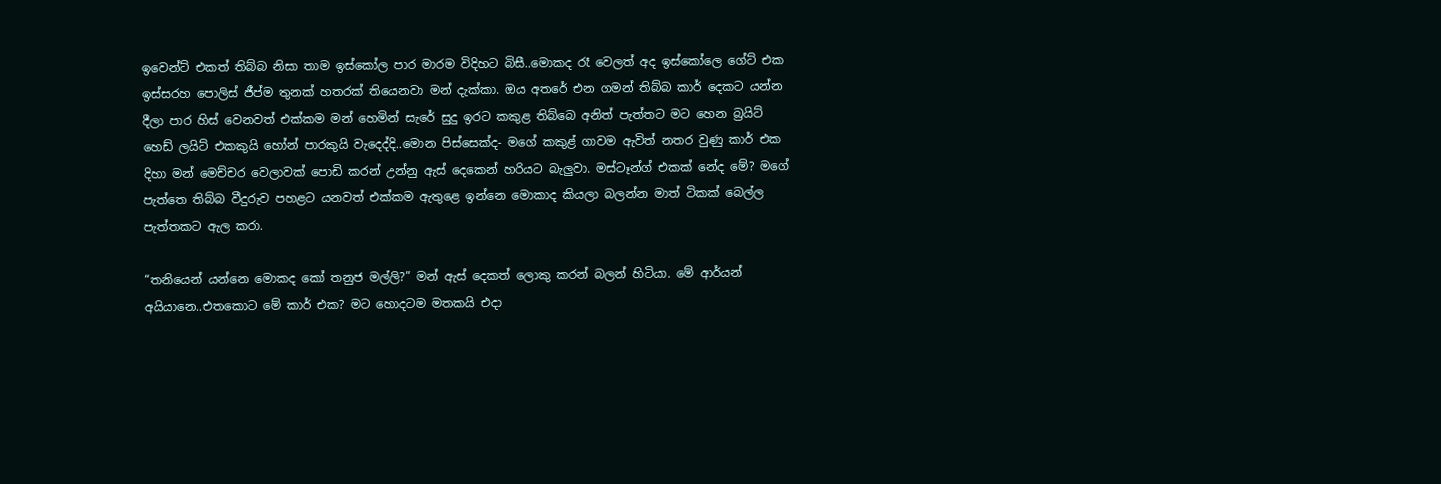ඉවෙන්ට් එකත් තිබ්බ නිසා තාම ඉස්කෝල පාර මාරම විදිහට බිසී..මොකද රෑ වෙලත් අද ඉස්කෝලෙ ගේට් එක ඉස්සරහ පොලිස් ජීප්ම තුනක් හතරක් තියෙනවා මන් දැක්කා. ඔය අතරේ එන ගමන් තිබ්බ කාර් දෙකට යන්න දීලා පාර හිස් වෙනවත් එක්කම මන් හෙමින් සැරේ සුදු ඉරට කකුළ තිබ්බෙ අනිත් පැත්තට මට හෙන බ්‍රයිට් හෙඩ් ලයිට් එකකුයි හෝන් පාරකුයි වැදෙද්දි..මොන පිස්සෙක්ද- මගේ කකුළ් ගාවම ඇවිත් නතර වුණු කාර් එක දිහා මන් මෙච්චර වෙලාවක් පොඩි කරන් උන්නු ඇස් දෙකෙන් හරියට බැලුවා. මස්ටෑන්ග් එකක් නේද මේ? මගේ පැත්තෙ තිබ්බ වීදුරුව පහළට යනවත් එක්කම ඇතුළෙ ඉන්නෙ මොකාද කියලා බලන්න මාත් ටිකක් බෙල්ල පැත්තකට ඇල කරා.

“තනියෙන් යන්නෙ මොකද කෝ තනුජ මල්ලි?” මන් ඇස් දෙකත් ලොකු කරන් බලන් හිටියා. මේ ආර්යන් අයියානෙ..එතකොට මේ කාර් එක? මට හොදටම මතකයි එදා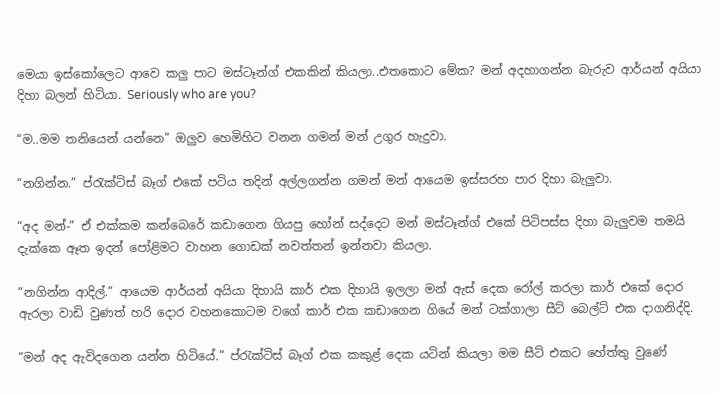මෙයා ඉස්කෝලෙට ආවෙ කලු පාට මස්ටෑන්ග් එකකින් කියලා..එතකොට මේක? මන් අදහාගන්න බැරුව ආර්යන් අයියා දිහා බලන් හිටියා. Seriously who are you?

“ම..මම තනියෙන් යන්නෙ” ඔලුව හෙමිහිට වනන ගමන් මන් උගුර හැදුවා.

“නගින්න.” ප්රැක්ටිස් බෑග් එකේ පටිය තදින් අල්ලගන්න ගමන් මන් ආයෙම ඉස්සරහ පාර දිහා බැලුවා.

“අද මන්-” ඒ එක්කම කන්බෙරේ කඩාගෙන ගියපු හෝන් සද්දෙට මන් මස්ටෑන්ග් එකේ පිටිපස්ස දිහා බැලුවම තමයි දැක්කෙ ඈත ඉදන් පෝළිමට වාහන ගොඩක් නවත්තන් ඉන්නවා කියලා.

“නගින්න ආදිල්.” ආයෙම ආර්යන් අයියා දිහායි කාර් එක දිහායි ඉලලා මන් ඇස් දෙක රෝල් කරලා කාර් එකේ දොර ඇරලා වාඩි වුණත් හරි දොර වහනකොටම වගේ කාර් එක කඩාගෙන ගියේ මන් ටක්ගාලා සීට් බෙල්ට් එක දාගනිද්දි.

“මන් අද ඇවිදගෙන යන්න හිටියේ.” ප්රැක්ටිස් බෑග් එක කකුළ් දෙක යටින් කියලා මම සීට් එකට හේත්තු වුණේ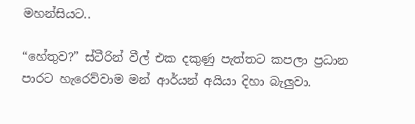මහන්සියට..

“හේතුව?” ස්ටීරින් වීල් එක දකුණු පැත්තට කපලා ප්‍රධාන පාරට හැරෙව්වාම මන් ආර්යන් අයියා දිහා බැලුවා.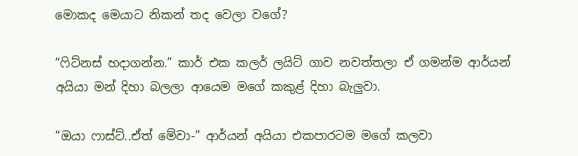මොකද මෙයාට නිකන් තද වෙලා වගේ?

“ෆිට්නස් හදාගන්න.” කාර් එක කලර් ලයිට් ගාව නවත්තලා ඒ ගමන්ම ආර්යන් අයියා මන් දිහා බලලා ආයෙම මගේ කකුළ් දිහා බැලුවා.

“ඔයා ෆාස්ට්..ඒත් මේවා-” ආර්යන් අයියා එකපාරටම මගේ කලවා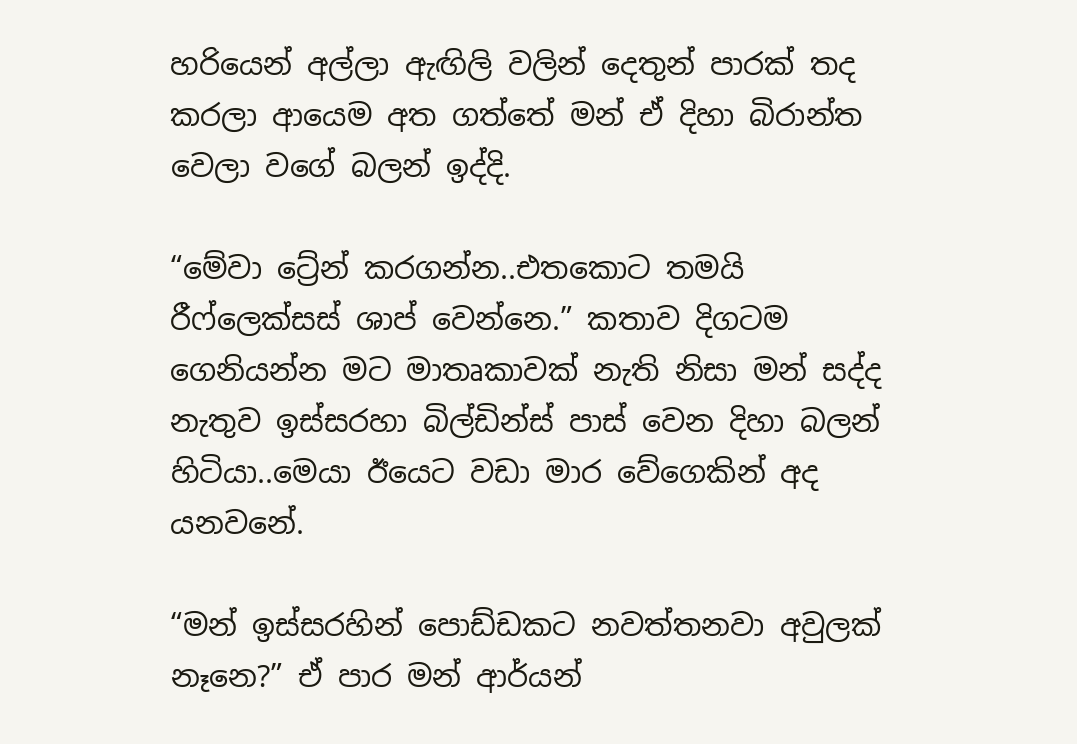හරියෙන් අල්ලා ඇඟිලි වලින් දෙතුන් පාරක් තද කරලා ආයෙම අත ගත්තේ මන් ඒ දිහා බිරාන්ත වෙලා වගේ බලන් ඉද්දි.

“මේවා ට්‍රේන් කරගන්න..එතකොට තමයි රීෆ්ලෙක්සස් ශාප් වෙන්නෙ.” කතාව දිගටම ගෙනියන්න මට මාතෘකාවක් නැති නිසා මන් සද්ද නැතුව ඉස්සරහා බිල්ඩින්ස් පාස් වෙන දිහා බලන් හිටියා..මෙයා ඊයෙට වඩා මාර වේගෙකින් අද යනවනේ.

“මන් ඉස්සරහින් පොඩ්ඩකට නවත්තනවා අවුලක් නෑනෙ?” ඒ පාර මන් ආර්යන්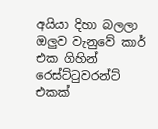අයියා දිහා බලලා ඔලුව වැනුවේ කාර් එක ගිහින් රෙස්ට්ටුවරන්ට් එකක්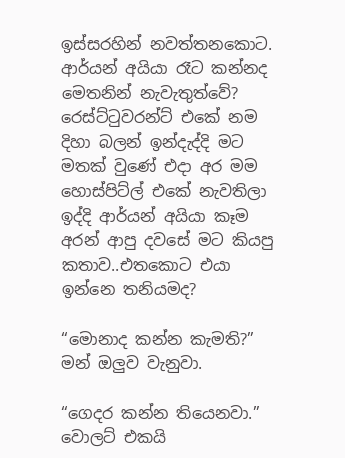ඉස්සරහින් නවත්තනකොට. ආර්යන් අයියා රෑට කන්නද මෙතනින් නැවැතුත්වේ? රෙස්ට්ටුවරන්ට් එකේ නම දිහා බලන් ඉන්දැද්දි මට මතක් වුණේ එදා අර මම හොස්පිට්ල් එකේ නැවතිලා ඉද්දි ආර්යන් අයියා කෑම අරන් ආපු දවසේ මට කියපු කතාව..එතකොට එයා ඉන්නෙ තනියමද?

“මොනාද කන්න කැමති?” මන් ඔලුව වැනුවා.

“ගෙදර කන්න තියෙනවා.” වොලට් එකයි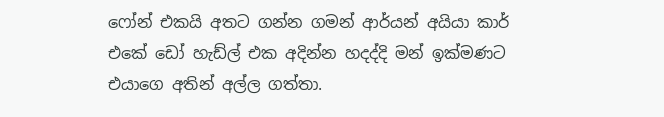ෆෝන් එකයි අතට ගන්න ගමන් ආර්යන් අයියා කාර් එකේ ඩෝ හැඩ්ල් එක අදින්න හදද්දි මන් ඉක්මණට එයාගෙ අතින් අල්ල ගත්තා.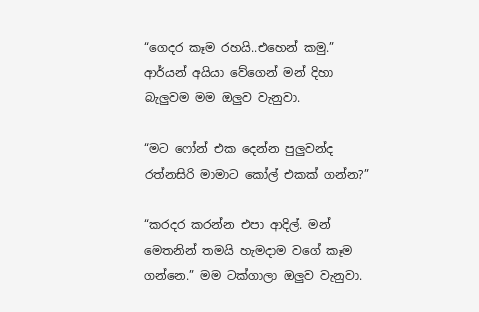“ගෙදර කෑම රහයි..එහෙන් කමු.” ආර්යන් අයියා වේගෙන් මන් දිහා බැලුවම මම ඔලුව වැනුවා.

“මට ෆෝන් එක දෙන්න පුලුවන්ද රත්නසිරි මාමාට කෝල් එකක් ගන්න?”

“කරදර කරන්න එපා ආදිල්. මන් මෙතනින් තමයි හැමදාම වගේ කෑම ගන්නෙ.” මම ටක්ගාලා ඔලුව වැනුවා.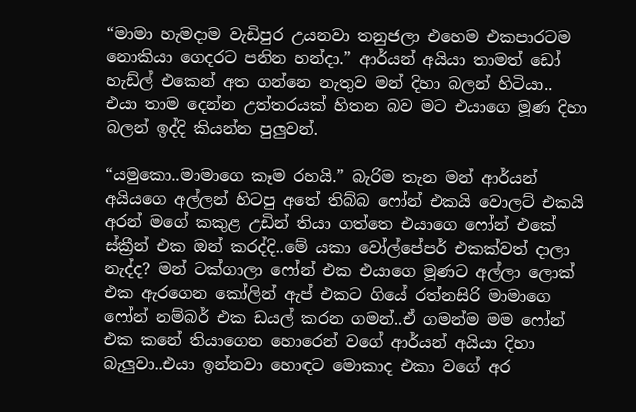“මාමා හැමදාම වැඩිපුර උයනවා තනුජලා එහෙම එකපාරටම නොකියා ගෙදරට පනින හන්දා.” ආර්යන් අයියා තාමත් ඩෝ හැඩ්ල් එකෙන් අත ගන්නෙ නැතුව මන් දිහා බලන් හිටියා.. එයා තාම දෙන්න උත්තරයක් හිතන බව මට එයාගෙ මූණ දිහා බලන් ඉද්දි කියන්න පුලුවන්.

“යමුකො..මාමාගෙ කෑම රහයි.” බැරිම තැන මන් ආර්යන් අයියගෙ අල්ලන් හිටපු අතේ තිබ්බ ෆෝන් එකයි වොලට් එකයි අරන් මගේ කකුළ උඩින් තියා ගත්තෙ එයාගෙ ෆෝන් එකේ ස්ක්‍රීන් එක ඔන් කරද්දි..මේ යකා වෝල්පේපර් එකක්වත් දාලා නැද්ද? මන් ටක්ගාලා ෆෝන් එක එයාගෙ මූණට අල්ලා ලොක් එක ඇරගෙන කෝලින් ඇප් එකට ගියේ රත්නසිරි මාමාගෙ ෆෝන් නම්බර් එක ඩයල් කරන ගමන්..ඒ ගමන්ම මම ෆෝන් එක කනේ තියාගෙන හොරෙන් වගේ ආර්යන් අයියා දිහා බැලුවා..එයා ඉන්නවා හොඳට මොකාද එකා වගේ අර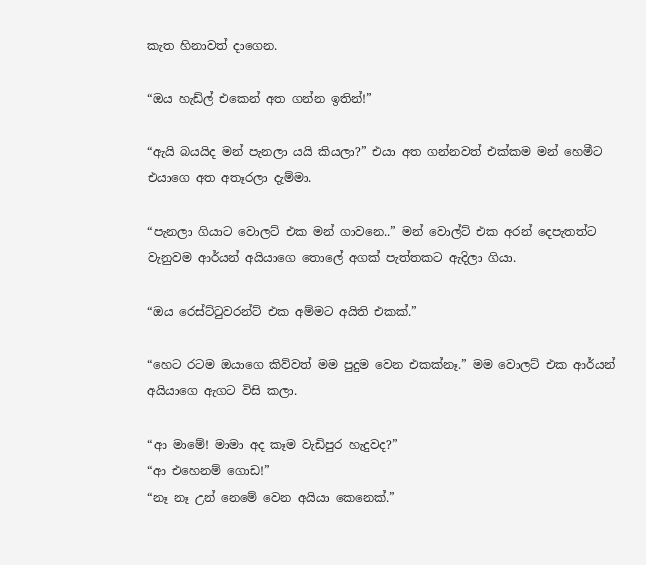කැත හිනාවත් දාගෙන.

“ඔය හැඩ්ල් එකෙන් අත ගන්න ඉතින්!”

“ඇයි බයයිද මන් පැනලා යයි කියලා?” එයා අත ගන්නවත් එක්කම මන් හෙමීට එයාගෙ අත අතෑරලා දැම්මා.

“පැනලා ගියාට වොලට් එක මන් ගාවනෙ..” මන් වොල්ට් එක අරන් දෙපැතත්ට වැනුවම ආර්යන් අයියාගෙ තොලේ අගක් පැත්තකට ඇදිලා ගියා.

“ඔය රෙස්ට්ටුවරන්ට් එක අම්මට අයිති එකක්.”

“හෙට රටම ඔයාගෙ කිව්වත් මම පුදුම වෙන එකක්නෑ.” මම වොලට් එක ආර්යන් අයියාගෙ ඇගට විසි කලා.

“ආ මාමේ! මාමා අද කෑම වැඩිපුර හැදුවද?”
“ආ එහෙනම් ගොඩ!”
“නෑ නෑ උන් නෙමේ වෙන අයියා කෙනෙක්.”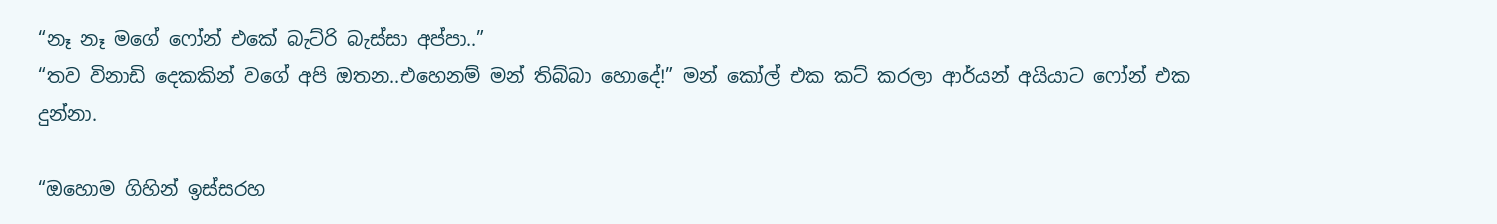“නෑ නෑ මගේ ෆෝන් එකේ බැට්රි බැස්සා අප්පා..”
“තව විනාඩි දෙකකින් වගේ අපි ඔතන..එහෙනම් මන් තිබ්බා හොදේ!” මන් කෝල් එක කට් කරලා ආර්යන් අයියාට ෆෝන් එක දුන්නා.

“ඔහොම ගිහින් ඉස්සරහ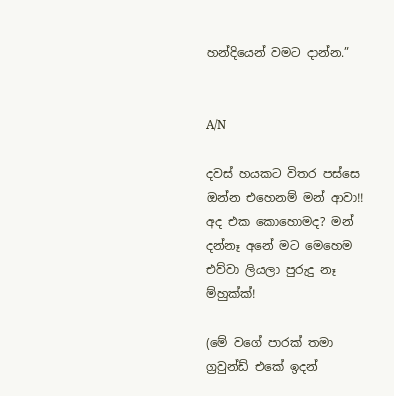හන්දියෙන් වමට දාන්න.”


A/N

දවස් හයකට විතර පස්සෙ ඔන්න එහෙනම් මන් ආවා!! අද එක කොහොමද? මන් දන්නෑ අනේ මට මෙහෙම එව්වා ලියලා පුරුදු නෑ ම්හුක්ක්!

(මේ වගේ පාරක් තමා ග්‍රවුන්ඩ් එකේ ඉදන්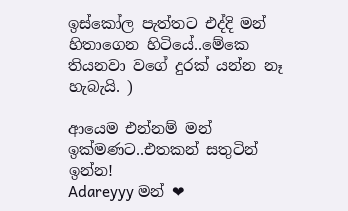ඉස්කෝල පැත්තට එද්දි මන් හිතාගෙන හිටියේ..මේකෙ තියනවා වගේ දුරක් යන්න නෑ හැබැයි. )

ආයෙම එන්නම් මන් ඉක්මණට..එතකන් සතුටින් ඉන්න!
Adareyyy මන් ❤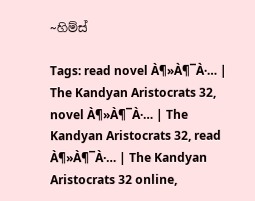~හිම්ස්

Tags: read novel À¶»À¶¯À·… | The Kandyan Aristocrats 32, novel À¶»À¶¯À·… | The Kandyan Aristocrats 32, read À¶»À¶¯À·… | The Kandyan Aristocrats 32 online,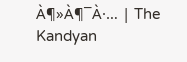À¶»À¶¯À·… | The Kandyan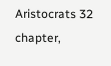Aristocrats 32 chapter,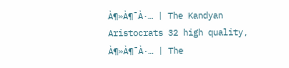À¶»À¶¯À·… | The Kandyan Aristocrats 32 high quality, À¶»À¶¯À·… | The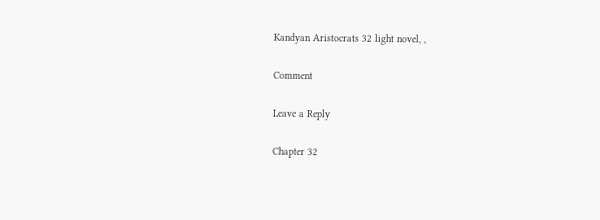Kandyan Aristocrats 32 light novel, ,

Comment

Leave a Reply

Chapter 32